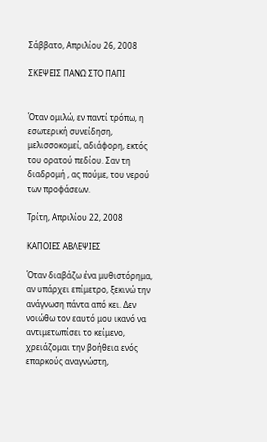Σάββατο, Απριλίου 26, 2008

ΣΚΕΨΕΙΣ ΠΑΝΩ ΣΤΟ ΠΑΠΙ


Όταν ομιλώ, εν παντί τρόπω, η εσωτερική συνείδηση, μελισσοκομεί, αδιάφορη, εκτός του ορατού πεδίου. Σαν τη διαδρομή , ας πούμε, του νερού των προφάσεων.

Τρίτη, Απριλίου 22, 2008

ΚΑΠΟΙΕΣ ΑΒΛΕΨΙΕΣ

Όταν διαβάζω ένα μυθιστόρημα, αν υπάρχει επίμετρο, ξεκινώ την ανάγνωση πάντα από κει. Δεν νοιώθω τον εαυτό μου ικανό να αντιμετωπίσει το κείμενο, χρειάζομαι την βοήθεια ενός επαρκούς αναγνώστη,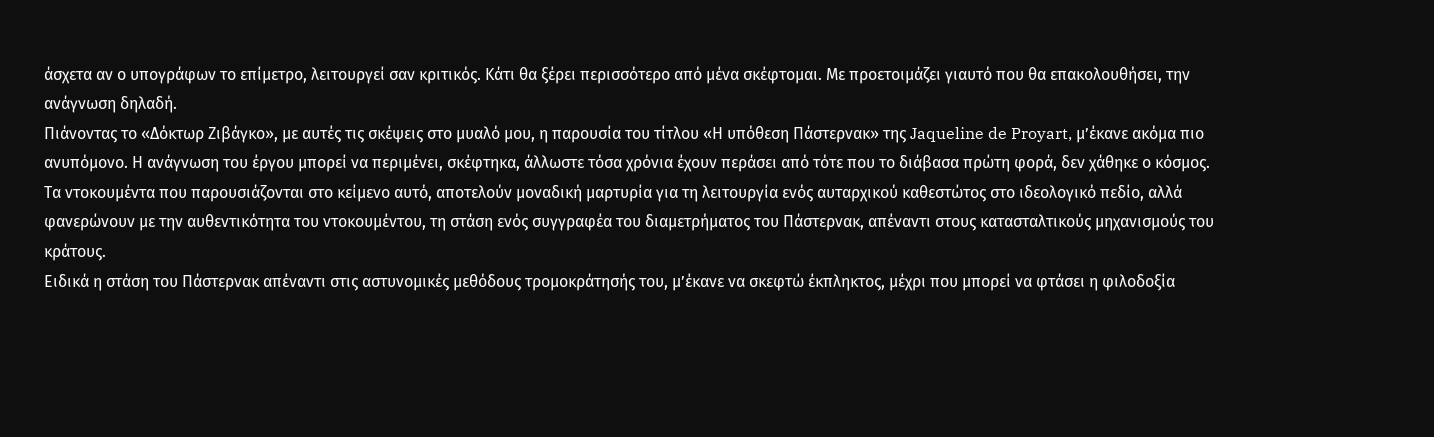άσχετα αν ο υπογράφων το επίμετρο, λειτουργεί σαν κριτικός. Κάτι θα ξέρει περισσότερο από μένα σκέφτομαι. Με προετοιμάζει γιαυτό που θα επακολουθήσει, την ανάγνωση δηλαδή.
Πιάνοντας το «Δόκτωρ Ζιβάγκο», με αυτές τις σκέψεις στο μυαλό μου, η παρουσία του τίτλου «Η υπόθεση Πάστερνακ» της Jaqueline de Proyart, μ’έκανε ακόμα πιο ανυπόμονο. Η ανάγνωση του έργου μπορεί να περιμένει, σκέφτηκα, άλλωστε τόσα χρόνια έχουν περάσει από τότε που το διάβασα πρώτη φορά, δεν χάθηκε ο κόσμος.
Τα ντοκουμέντα που παρουσιάζονται στο κείμενο αυτό, αποτελούν μοναδική μαρτυρία για τη λειτουργία ενός αυταρχικού καθεστώτος στο ιδεολογικό πεδίο, αλλά φανερώνουν με την αυθεντικότητα του ντοκουμέντου, τη στάση ενός συγγραφέα του διαμετρήματος του Πάστερνακ, απέναντι στους κατασταλτικούς μηχανισμούς του κράτους.
Ειδικά η στάση του Πάστερνακ απέναντι στις αστυνομικές μεθόδους τρομοκράτησής του, μ’έκανε να σκεφτώ έκπληκτος, μέχρι που μπορεί να φτάσει η φιλοδοξία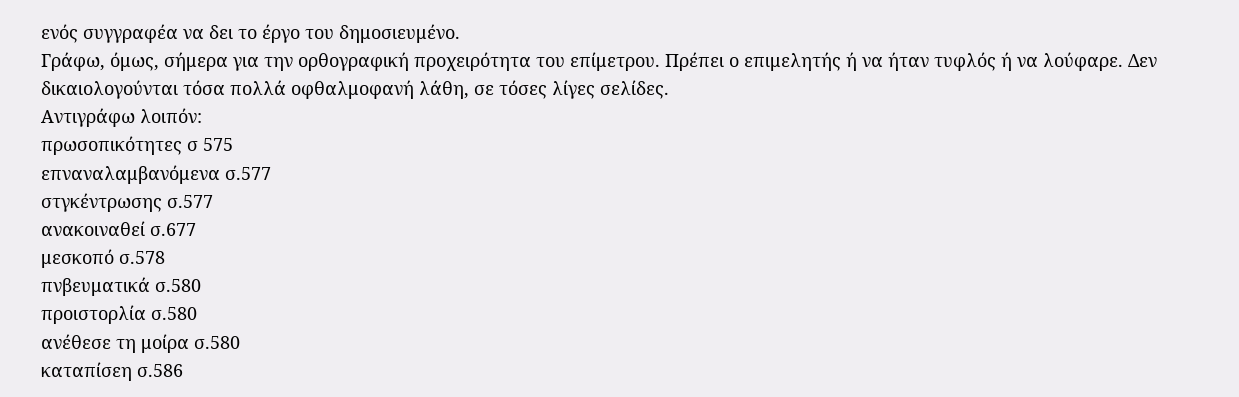ενός συγγραφέα να δει το έργο του δημοσιευμένο.
Γράφω, όμως, σήμερα για την ορθογραφική προχειρότητα του επίμετρου. Πρέπει ο επιμελητής ή να ήταν τυφλός ή να λούφαρε. Δεν δικαιολογούνται τόσα πολλά οφθαλμοφανή λάθη, σε τόσες λίγες σελίδες.
Αντιγράφω λοιπόν:
πρωσοπικότητες σ 575
επναναλαμβανόμενα σ.577
στγκέντρωσης σ.577
ανακοιναθεί σ.677
μεσκοπό σ.578
πνβευματικά σ.580
προιστορλία σ.580
ανέθεσε τη μοίρα σ.580
καταπίσεη σ.586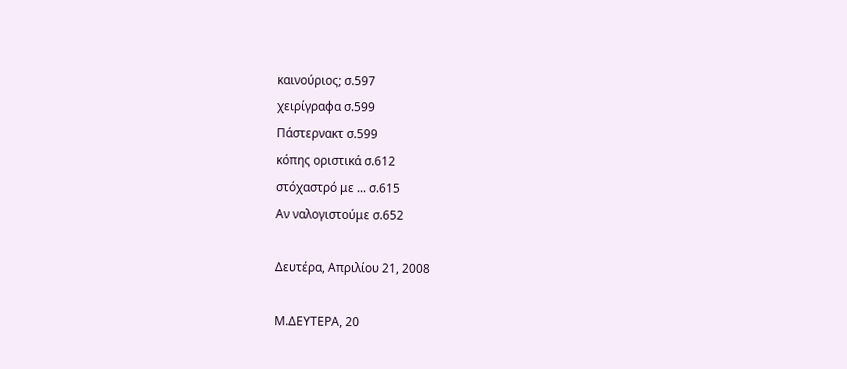καινούριος; σ.597
χειρίγραφα σ.599
Πάστερνακτ σ.599
κόπης οριστικά σ.612
στόχαστρό με ... σ.615
Αν ναλογιστούμε σ.652

Δευτέρα, Απριλίου 21, 2008

Μ.ΔΕΥΤΕΡΑ, 20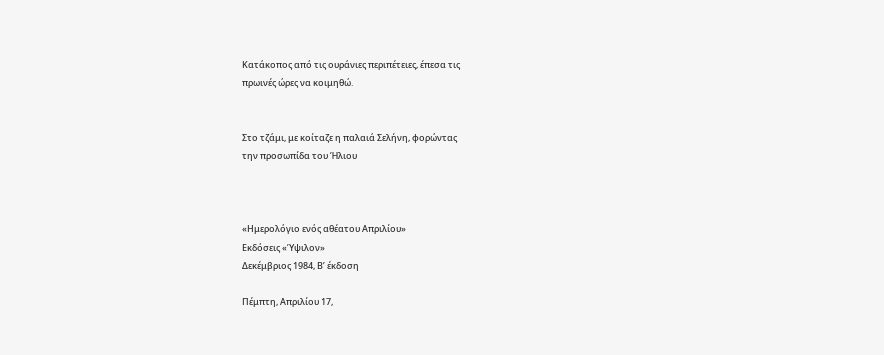Κατάκοπος από τις ουράνιες περιπέτειες, έπεσα τις
πρωινές ώρες να κοιμηθώ.


Στο τζάμι, με κοίταζε η παλαιά Σελήνη, φορώντας
την προσωπίδα του Ήλιου



«Ημερολόγιο ενός αθέατου Απριλίου»
Εκδόσεις «Ύψιλον»
Δεκέμβριος 1984, Β’ έκδοση

Πέμπτη, Απριλίου 17,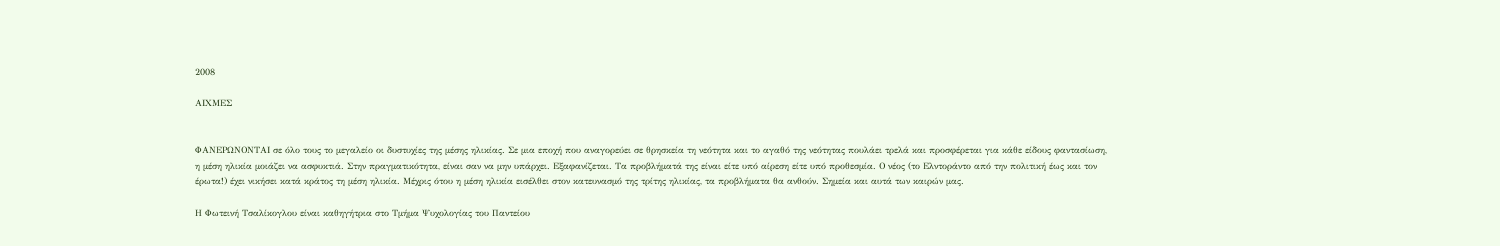2008

ΑΙΧΜΕΣ


ΦΑΝΕΡΩΝΟΝΤΑΙ σε όλο τους το μεγαλείο οι δυστυχίες της μέσης ηλικίας. Σε μια εποχή που αναγορεύει σε θρησκεία τη νεότητα και το αγαθό της νεότητας πουλάει τρελά και προσφέρεται για κάθε είδους φαντασίωση, η μέση ηλικία μοιάζει να ασφυκτιά. Στην πραγματικότητα, είναι σαν να μην υπάρχει. Εξαφανίζεται. Τα προβλήματά της είναι είτε υπό αίρεση είτε υπό προθεσμία. Ο νέος (το Ελντοράντο από την πολιτική έως και τον έρωτα!) έχει νικήσει κατά κράτος τη μέση ηλικία. Μέχρις ότου η μέση ηλικία εισέλθει στον κατευνασμό της τρίτης ηλικίας, τα προβλήματα θα ανθούν. Σημεία και αυτά των καιρών μας.

Η Φωτεινή Τσαλίκογλου είναι καθηγήτρια στο Τμήμα Ψυχολογίας του Παντείου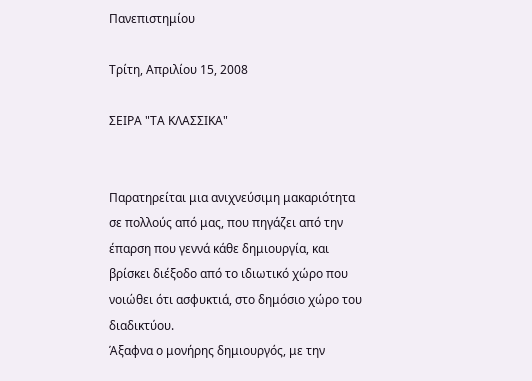Πανεπιστημίου

Τρίτη, Απριλίου 15, 2008

ΣΕΙΡΑ "ΤΑ ΚΛΑΣΣΙΚΑ"


Παρατηρείται μια ανιχνεύσιμη μακαριότητα σε πολλούς από μας, που πηγάζει από την έπαρση που γεννά κάθε δημιουργία, και βρίσκει διέξοδο από το ιδιωτικό χώρο που νοιώθει ότι ασφυκτιά, στο δημόσιο χώρο του διαδικτύου.
Άξαφνα ο μονήρης δημιουργός, με την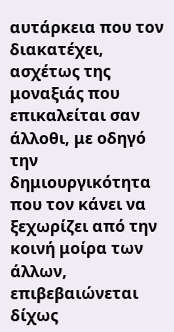αυτάρκεια που τον διακατέχει, ασχέτως της μοναξιάς που επικαλείται σαν άλλοθι, με οδηγό την δημιουργικότητα που τον κάνει να ξεχωρίζει από την κοινή μοίρα των άλλων, επιβεβαιώνεται δίχως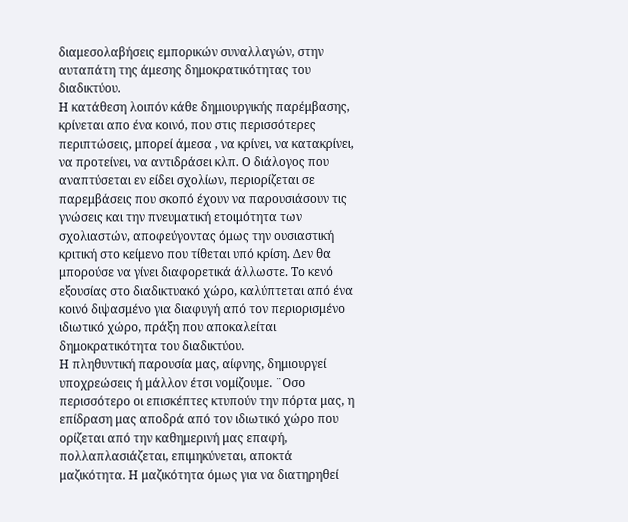διαμεσολαβήσεις εμπορικών συναλλαγών, στην αυταπάτη της άμεσης δημοκρατικότητας του διαδικτύου.
Η κατάθεση λοιπόν κάθε δημιουργικής παρέμβασης, κρίνεται απο ένα κοινό, που στις περισσότερες περιπτώσεις, μπορεί άμεσα , να κρίνει, να κατακρίνει, να προτείνει, να αντιδράσει κλπ. Ο διάλογος που αναπτύσεται εν είδει σχολίων, περιορίζεται σε παρεμβάσεις που σκοπό έχουν να παρουσιάσουν τις γνώσεις και την πνευματική ετοιμότητα των σχολιαστών, αποφεύγοντας όμως την ουσιαστική κριτική στο κείμενο που τίθεται υπό κρίση. Δεν θα μπορούσε να γίνει διαφορετικά άλλωστε. Το κενό εξουσίας στο διαδικτυακό χώρο, καλύπτεται από ένα κοινό διψασμένο για διαφυγή από τον περιορισμένο ιδιωτικό χώρο, πράξη που αποκαλείται δημοκρατικότητα του διαδικτύου.
Η πληθυντική παρουσία μας, αίφνης, δημιουργεί υποχρεώσεις ή μάλλον έτσι νομίζουμε. ¨Οσο περισσότερο οι επισκέπτες κτυπούν την πόρτα μας, η επίδραση μας αποδρά από τον ιδιωτικό χώρο που ορίζεται από την καθημερινή μας επαφή, πολλαπλασιάζεται, επιμηκύνεται, αποκτά μαζικότητα. Η μαζικότητα όμως για να διατηρηθεί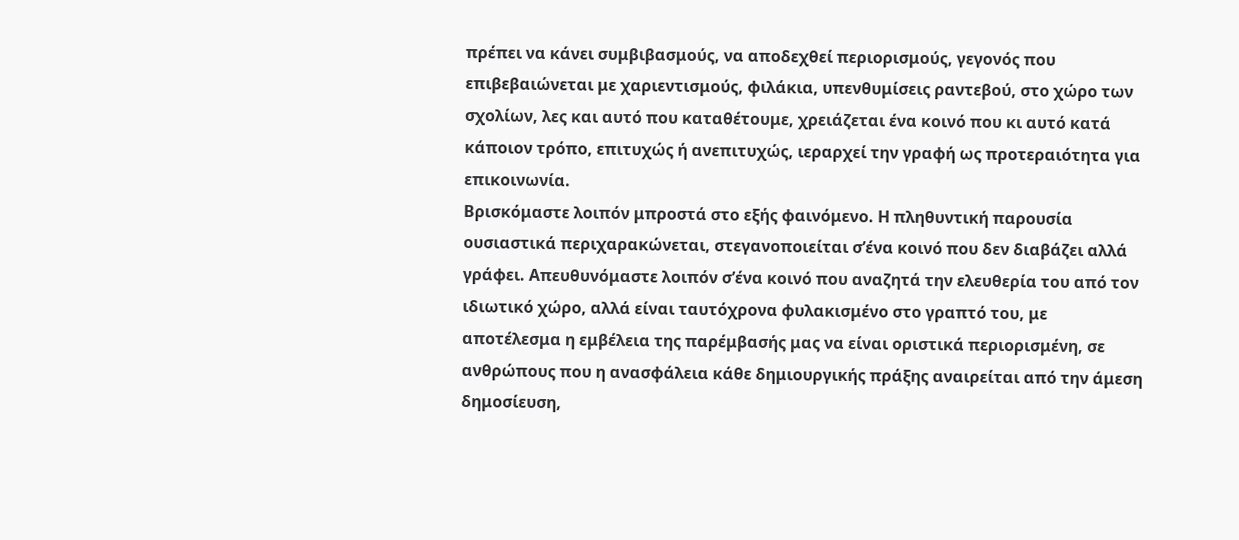πρέπει να κάνει συμβιβασμούς, να αποδεχθεί περιορισμούς, γεγονός που επιβεβαιώνεται με χαριεντισμούς, φιλάκια, υπενθυμίσεις ραντεβού, στο χώρο των σχολίων, λες και αυτό που καταθέτουμε, χρειάζεται ένα κοινό που κι αυτό κατά κάποιον τρόπο, επιτυχώς ή ανεπιτυχώς, ιεραρχεί την γραφή ως προτεραιότητα για επικοινωνία.
Βρισκόμαστε λοιπόν μπροστά στο εξής φαινόμενο. Η πληθυντική παρουσία ουσιαστικά περιχαρακώνεται, στεγανοποιείται σ’ένα κοινό που δεν διαβάζει αλλά γράφει. Απευθυνόμαστε λοιπόν σ’ένα κοινό που αναζητά την ελευθερία του από τον ιδιωτικό χώρο, αλλά είναι ταυτόχρονα φυλακισμένο στο γραπτό του, με αποτέλεσμα η εμβέλεια της παρέμβασής μας να είναι οριστικά περιορισμένη, σε ανθρώπους που η ανασφάλεια κάθε δημιουργικής πράξης αναιρείται από την άμεση δημοσίευση,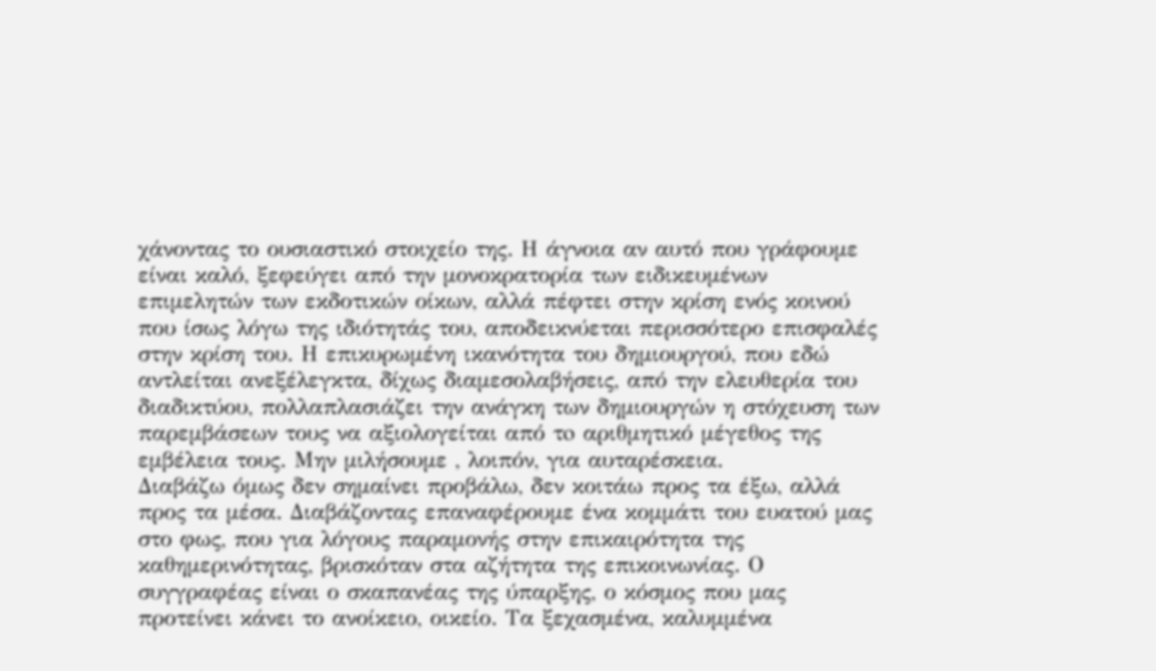χάνοντας το ουσιαστικό στοιχείο της. Η άγνοια αν αυτό που γράφουμε είναι καλό, ξεφεύγει από την μονοκρατορία των ειδικευμένων επιμελητών των εκδοτικών οίκων, αλλά πέφτει στην κρίση ενός κοινού που ίσως λόγω της ιδιότητάς του, αποδεικνύεται περισσότερο επισφαλές στην κρίση του. Η επικυρωμένη ικανότητα του δημιουργού, που εδώ αντλείται ανεξέλεγκτα, δίχως διαμεσολαβήσεις, από την ελευθερία του διαδικτύου, πολλαπλασιάζει την ανάγκη των δημιουργών η στόχευση των παρεμβάσεων τους να αξιολογείται από τo αριθμητικό μέγεθος της εμβέλεια τους. Μην μιλήσουμε , λοιπόν, για αυταρέσκεια.
Διαβάζω όμως δεν σημαίνει προβάλω, δεν κοιτάω προς τα έξω, αλλά προς τα μέσα. Διαβάζοντας επαναφέρουμε ένα κομμάτι του ευατού μας στο φως, που για λόγους παραμονής στην επικαιρότητα της καθημερινότητας, βρισκόταν στα αζήτητα της επικοινωνίας. Ο συγγραφέας είναι ο σκαπανέας της ύπαρξης, ο κόσμος που μας προτείνει κάνει το ανοίκειο, οικείο. Τα ξεχασμένα, καλυμμένα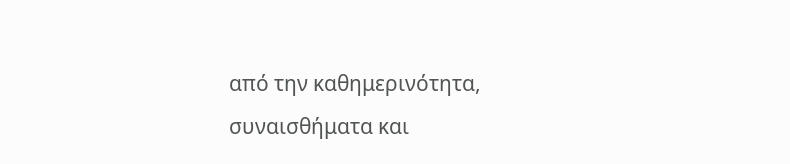από την καθημερινότητα, συναισθήματα και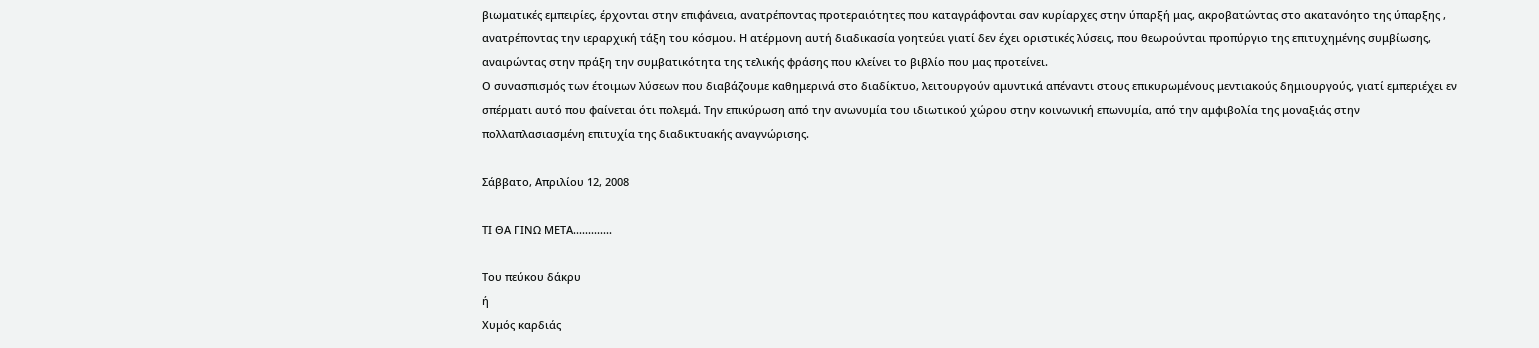βιωματικές εμπειρίες, έρχονται στην επιφάνεια, ανατρέποντας προτεραιότητες που καταγράφονται σαν κυρίαρχες στην ύπαρξή μας, ακροβατώντας στο ακατανόητο της ύπαρξης , ανατρέποντας την ιεραρχική τάξη του κόσμου. Η ατέρμονη αυτή διαδικασία γοητεύει γιατί δεν έχει οριστικές λύσεις, που θεωρούνται προπύργιο της επιτυχημένης συμβίωσης, αναιρώντας στην πράξη την συμβατικότητα της τελικής φράσης που κλείνει το βιβλίο που μας προτείνει.
Ο συνασπισμός των έτοιμων λύσεων που διαβάζουμε καθημερινά στο διαδίκτυο, λειτουργούν αμυντικά απέναντι στους επικυρωμένους μεντιακούς δημιουργούς, γιατί εμπεριέχει εν σπέρματι αυτό που φαίνεται ότι πολεμά. Την επικύρωση από την ανωνυμία του ιδιωτικού χώρου στην κοινωνική επωνυμία, από την αμφιβολία της μοναξιάς στην πολλαπλασιασμένη επιτυχία της διαδικτυακής αναγνώρισης.

Σάββατο, Απριλίου 12, 2008

ΤΙ ΘΑ ΓΙΝΩ ΜΕΤΑ.............

Του πεύκου δάκρυ
ή
Χυμός καρδιάς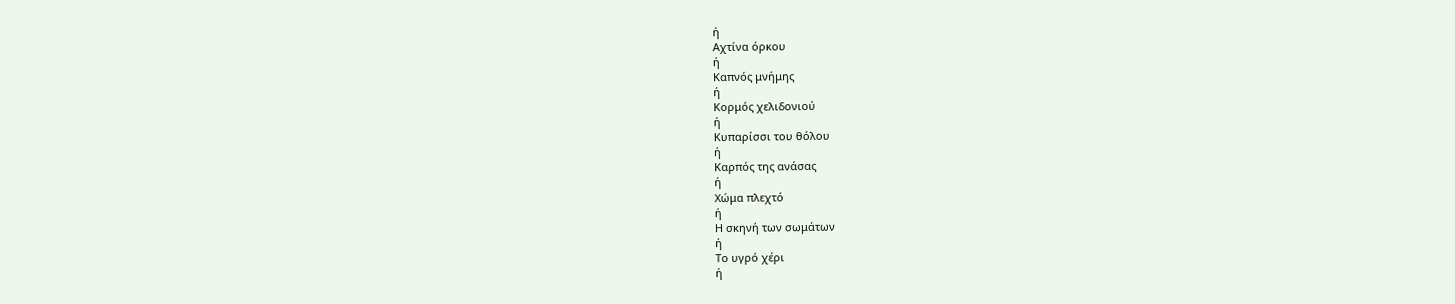ή
Αχτίνα όρκου
ή
Καπνός μνήμης
ή
Κορμός χελιδονιού
ή
Κυπαρίσσι του θόλου
ή
Καρπός της ανάσας
ή
Χώμα πλεχτό
ή
Η σκηνή των σωμάτων
ή
Το υγρό χέρι
ή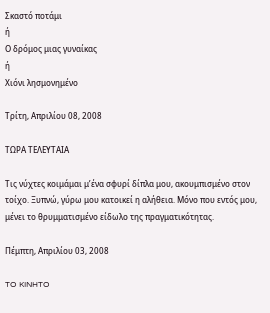Σκαστό ποτάμι
ή
Ο δρόμος μιας γυναίκας
ή
Χιόνι λησμονημένο

Τρίτη, Απριλίου 08, 2008

ΤΩΡΑ ΤΕΛΕΥΤΑΙΑ

Τις νύχτες κοιμάμαι μ’ένα σφυρί δίπλα μου, ακουμπισμένο στον τοίχο. Ξυπνώ, γύρω μου κατοικεί η αλήθεια. Μόνο που εντός μου, μένει το θρυμματισμένο είδωλο της πραγματικότητας.

Πέμπτη, Απριλίου 03, 2008

TO KINHTO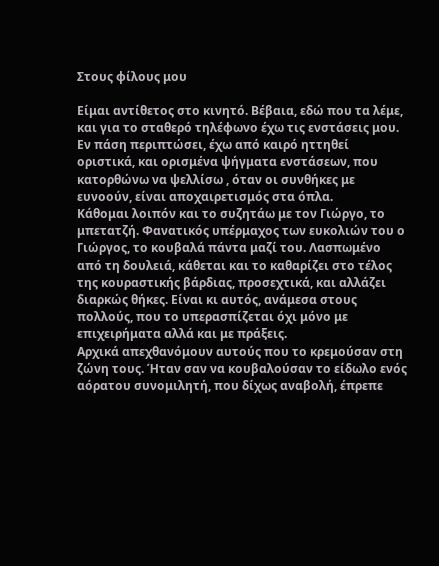Στους φίλους μου

Είμαι αντίθετος στο κινητό. Βέβαια, εδώ που τα λέμε, και για το σταθερό τηλέφωνο έχω τις ενστάσεις μου. Εν πάση περιπτώσει, έχω από καιρό ηττηθεί οριστικά, και ορισμένα ψήγματα ενστάσεων, που κατορθώνω να ψελλίσω , όταν οι συνθήκες με ευνοούν, είναι αποχαιρετισμός στα όπλα.
Κάθομαι λοιπόν και το συζητάω με τον Γιώργο, το μπετατζή. Φανατικός υπέρμαχος των ευκολιών του ο Γιώργος, το κουβαλά πάντα μαζί του. Λασπωμένο από τη δουλειά, κάθεται και το καθαρίζει στο τέλος της κουραστικής βάρδιας, προσεχτικά, και αλλάζει διαρκώς θήκες. Είναι κι αυτός, ανάμεσα στους πολλούς, που το υπερασπίζεται όχι μόνο με επιχειρήματα αλλά και με πράξεις.
Αρχικά απεχθανόμουν αυτούς που το κρεμούσαν στη ζώνη τους. Ήταν σαν να κουβαλούσαν το είδωλο ενός αόρατου συνομιλητή, που δίχως αναβολή, έπρεπε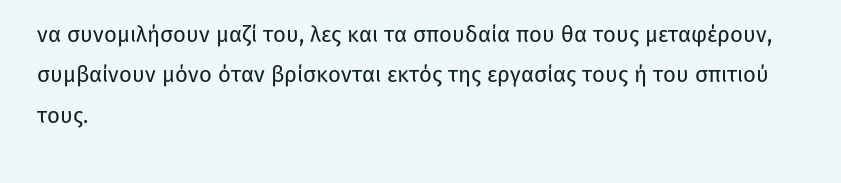να συνομιλήσουν μαζί του, λες και τα σπουδαία που θα τους μεταφέρουν, συμβαίνουν μόνο όταν βρίσκονται εκτός της εργασίας τους ή του σπιτιού τους.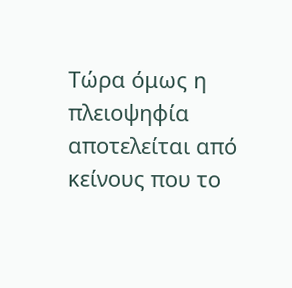Τώρα όμως η πλειοψηφία αποτελείται από κείνους που το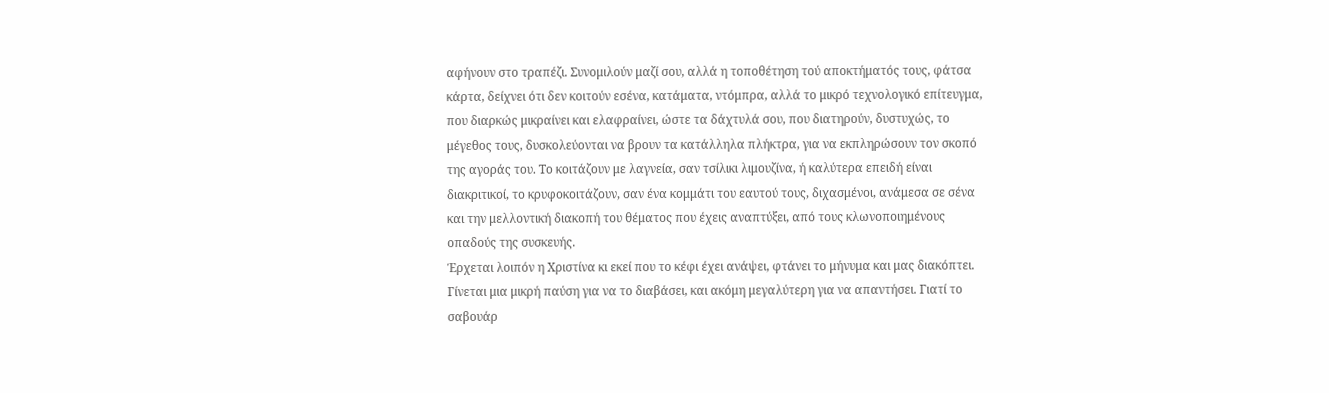αφήνουν στο τραπέζι. Συνομιλούν μαζί σου, αλλά η τοποθέτηση τού αποκτήματός τους, φάτσα κάρτα, δείχνει ότι δεν κοιτούν εσένα, κατάματα, ντόμπρα, αλλά το μικρό τεχνολογικό επίτευγμα, που διαρκώς μικραίνει και ελαφραίνει, ώστε τα δάχτυλά σου, που διατηρούν, δυστυχώς, το μέγεθος τους, δυσκολεύονται να βρουν τα κατάλληλα πλήκτρα, για να εκπληρώσουν τον σκοπό της αγοράς του. Το κοιτάζουν με λαγνεία, σαν τσίλικι λιμουζίνα, ή καλύτερα επειδή είναι διακριτικοί, το κρυφοκοιτάζουν, σαν ένα κομμάτι του εαυτού τους, διχασμένοι, ανάμεσα σε σένα και την μελλοντική διακοπή του θέματος που έχεις αναπτύξει, από τους κλωνοποιημένους οπαδούς της συσκευής.
Έρχεται λοιπόν η Χριστίνα κι εκεί που το κέφι έχει ανάψει, φτάνει το μήνυμα και μας διακόπτει. Γίνεται μια μικρή παύση για να το διαβάσει, και ακόμη μεγαλύτερη για να απαντήσει. Γιατί το σαβουάρ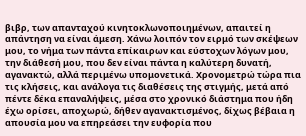βιβρ, των απανταχού κινητοκλωνοποιημένων, απαιτεί η απάντηση να είναι άμεση. Χάνω λοιπόν τον ειρμό των σκέψεων μου, το νήμα των πάντα επίκαιρων και εύστοχων λόγων μου, την διάθεσή μου, που δεν είναι πάντα η καλύτερη δυνατή, αγανακτώ, αλλά περιμένω υπομονετικά. Χρονομετρώ τώρα πια τις κλήσεις, και ανάλογα τις διαθέσεις της στιγμής, μετά από πέντε δέκα επαναλήψεις, μέσα στο χρονικό διάστημα που ήδη έχω ορίσει, αποχωρώ, δήθεν αγανακτισμένος, δίχως βέβαια η απουσία μου να επηρεάσει την ευφορία που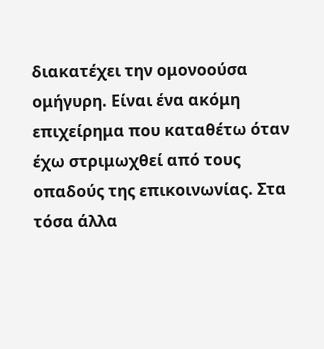διακατέχει την ομονοούσα ομήγυρη. Είναι ένα ακόμη επιχείρημα που καταθέτω όταν έχω στριμωχθεί από τους οπαδούς της επικοινωνίας. Στα τόσα άλλα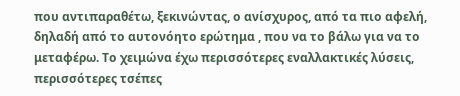που αντιπαραθέτω, ξεκινώντας, ο ανίσχυρος, από τα πιο αφελή, δηλαδή από το αυτονόητο ερώτημα , που να το βάλω για να το μεταφέρω. Το χειμώνα έχω περισσότερες εναλλακτικές λύσεις, περισσότερες τσέπες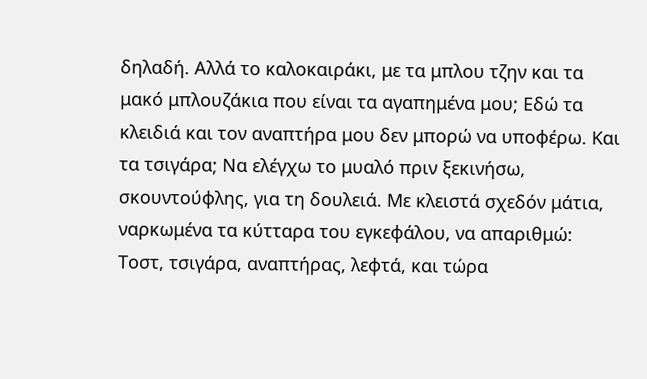δηλαδή. Αλλά το καλοκαιράκι, με τα μπλου τζην και τα μακό μπλουζάκια που είναι τα αγαπημένα μου; Εδώ τα κλειδιά και τον αναπτήρα μου δεν μπορώ να υποφέρω. Και τα τσιγάρα; Να ελέγχω το μυαλό πριν ξεκινήσω, σκουντούφλης, για τη δουλειά. Με κλειστά σχεδόν μάτια, ναρκωμένα τα κύτταρα του εγκεφάλου, να απαριθμώ: Τοστ, τσιγάρα, αναπτήρας, λεφτά, και τώρα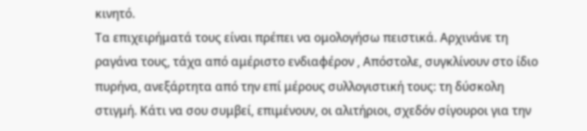κινητό.
Τα επιχειρήματά τους είναι πρέπει να ομολογήσω πειστικά. Αρχινάνε τη ραγάνα τους, τάχα από αμέριστο ενδιαφέρον , Απόστολε, συγκλίνουν στο ίδιο πυρήνα, ανεξάρτητα από την επί μέρους συλλογιστική τους: τη δύσκολη στιγμή. Κάτι να σου συμβεί, επιμένουν, οι αλιτήριοι, σχεδόν σίγουροι για την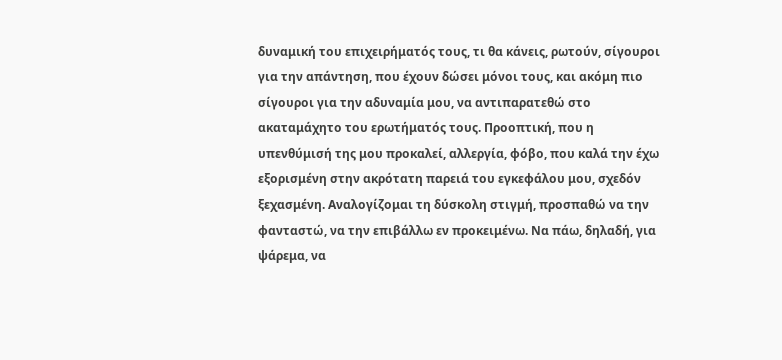δυναμική του επιχειρήματός τους, τι θα κάνεις, ρωτούν, σίγουροι για την απάντηση, που έχουν δώσει μόνοι τους, και ακόμη πιο σίγουροι για την αδυναμία μου, να αντιπαρατεθώ στο ακαταμάχητο του ερωτήματός τους. Προοπτική, που η υπενθύμισή της μου προκαλεί, αλλεργία, φόβο, που καλά την έχω εξορισμένη στην ακρότατη παρειά του εγκεφάλου μου, σχεδόν ξεχασμένη. Αναλογίζομαι τη δύσκολη στιγμή, προσπαθώ να την φανταστώ, να την επιβάλλω εν προκειμένω. Να πάω, δηλαδή, για ψάρεμα, να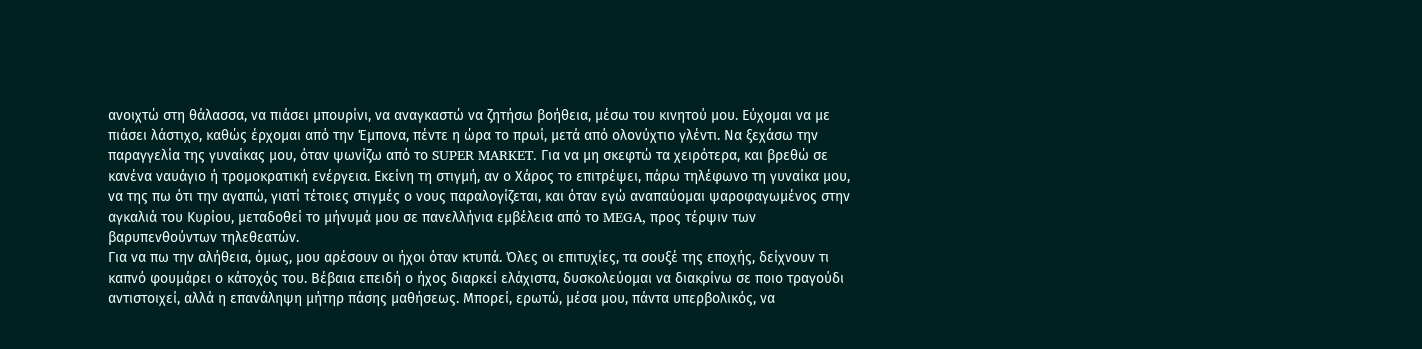ανοιχτώ στη θάλασσα, να πιάσει μπουρίνι, να αναγκαστώ να ζητήσω βοήθεια, μέσω του κινητού μου. Εύχομαι να με πιάσει λάστιχο, καθώς έρχομαι από την Έμπονα, πέντε η ώρα το πρωί, μετά από ολονύχτιο γλέντι. Να ξεχάσω την παραγγελία της γυναίκας μου, όταν ψωνίζω από το SUPER MARKET. Για να μη σκεφτώ τα χειρότερα, και βρεθώ σε κανένα ναυάγιο ή τρομοκρατική ενέργεια. Εκείνη τη στιγμή, αν ο Χάρος το επιτρέψει, πάρω τηλέφωνο τη γυναίκα μου, να της πω ότι την αγαπώ, γιατί τέτοιες στιγμές ο νους παραλογίζεται, και όταν εγώ αναπαύομαι ψαροφαγωμένος στην αγκαλιά του Κυρίου, μεταδοθεί το μήνυμά μου σε πανελλήνια εμβέλεια από το MEGA, προς τέρψιν των βαρυπενθούντων τηλεθεατών.
Για να πω την αλήθεια, όμως, μου αρέσουν οι ήχοι όταν κτυπά. Όλες οι επιτυχίες, τα σουξέ της εποχής, δείχνουν τι καπνό φουμάρει ο κάτοχός του. Βέβαια επειδή ο ήχος διαρκεί ελάχιστα, δυσκολεύομαι να διακρίνω σε ποιο τραγούδι αντιστοιχεί, αλλά η επανάληψη μήτηρ πάσης μαθήσεως. Μπορεί, ερωτώ, μέσα μου, πάντα υπερβολικός, να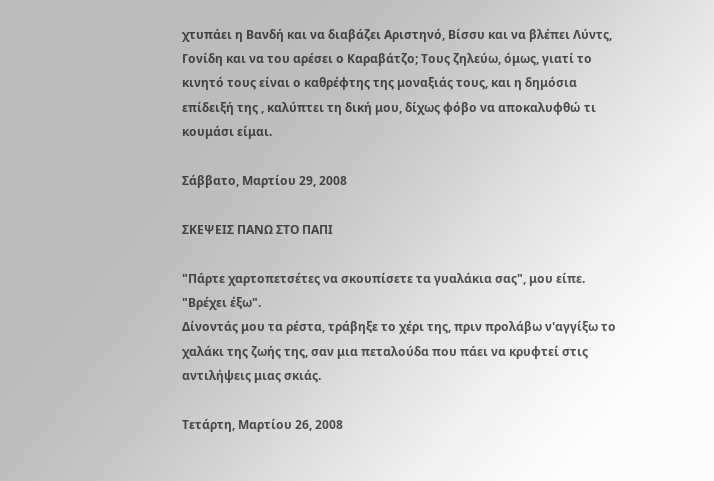χτυπάει η Βανδή και να διαβάζει Αριστηνό, Βίσσυ και να βλέπει Λύντς, Γονίδη και να του αρέσει ο Καραβάτζο; Τους ζηλεύω, όμως, γιατί το κινητό τους είναι ο καθρέφτης της μοναξιάς τους, και η δημόσια επίδειξή της , καλύπτει τη δική μου, δίχως φόβο να αποκαλυφθώ τι κουμάσι είμαι.

Σάββατο, Μαρτίου 29, 2008

ΣΚΕΨΕΙΣ ΠΑΝΩ ΣΤΟ ΠΑΠΙ

"Πάρτε χαρτοπετσέτες να σκουπίσετε τα γυαλάκια σας", μου είπε. "Βρέχει έξω".
Δίνοντάς μου τα ρέστα, τράβηξε το χέρι της, πριν προλάβω ν'αγγίξω το χαλάκι της ζωής της, σαν μια πεταλούδα που πάει να κρυφτεί στις αντιλήψεις μιας σκιάς.

Τετάρτη, Μαρτίου 26, 2008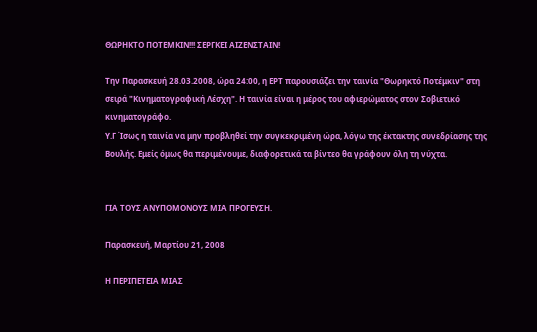ΘΩΡΗΚΤΟ ΠΟΤΕΜΚΙΝ!!! ΣΕΡΓΚΕΙ ΑΙΖΕΝΣΤΑΙΝ!

Την Παρασκευή 28.03.2008, ώρα 24:00, η ΕΡΤ παρουσιάζει την ταινία "Θωρηκτό Ποτέμκιν" στη σειρά "Κινηματογραφική Λέσχη". Η ταινία είναι η μέρος του αφιερώματος στον Σοβιετικό κινηματογράφο.
Υ.Γ Ίσως η ταινία να μην προβληθεί την συγκεκριμένη ώρα, λόγω της έκτακτης συνεδρίασης της Βουλής. Εμείς όμως θα περιμένουμε, διαφορετικά τα βίντεο θα γράφουν όλη τη νύχτα.


ΓΙΑ ΤΟΥΣ ΑΝΥΠΟΜΟΝΟΥΣ ΜΙΑ ΠΡΟΓΕΥΣΗ.

Παρασκευή, Μαρτίου 21, 2008

Η ΠΕΡΙΠΕΤΕΙΑ ΜΙΑΣ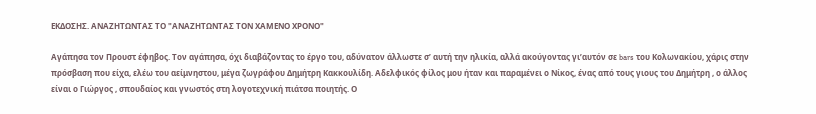ΕΚΔΟΣΗΣ. ΑΝΑΖΗΤΩΝΤΑΣ ΤΟ "ΑΝΑΖΗΤΩΝΤΑΣ ΤΟΝ ΧΑΜΕΝΟ ΧΡΟΝΟ"

Αγάπησα τον Προυστ έφηβος. Τον αγάπησα, όχι διαβάζοντας το έργο του, αδύνατον άλλωστε σ’ αυτή την ηλικία, αλλά ακούγοντας γι’αυτόν σε bars του Κολωνακίου, χάρις στην πρόσβαση που είχα, ελέω του αείμνηστου, μέγα ζωγράφου Δημήτρη Κακκουλίδη. Αδελφικός φίλος μου ήταν και παραμένει ο Νίκος, ένας από τους γιους του Δημήτρη , ο άλλος είναι ο Γιώργος , σπουδαίος και γνωστός στη λογοτεχνική πιάτσα ποιητής. Ο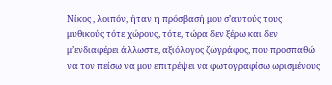Νίκος , λοιπόν, ήταν η πρόσβασή μου σ’αυτούς τους μυθικούς τότε χώρους, τότε, τώρα δεν ξέρω και δεν μ’ενδιαφέρει άλλωστε, αξιόλογος ζωγράφος, που προσπαθώ να τον πείσω να μου επιτρέψει να φωτογραφίσω ωρισμένους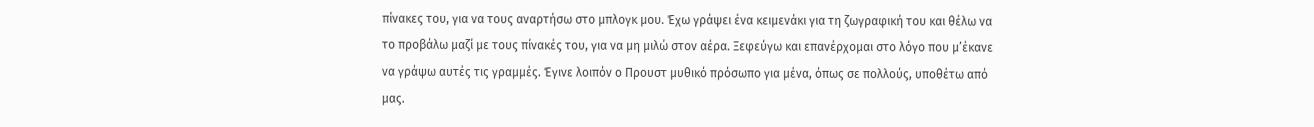πίνακες του, για να τους αναρτήσω στο μπλογκ μου. Έχω γράψει ένα κειμενάκι για τη ζωγραφική του και θέλω να το προβάλω μαζί με τους πίνακές του, για να μη μιλώ στον αέρα. Ξεφεύγω και επανέρχομαι στο λόγο που μ’έκανε να γράψω αυτές τις γραμμές. Έγινε λοιπόν ο Προυστ μυθικό πρόσωπο για μένα, όπως σε πολλούς, υποθέτω από μας.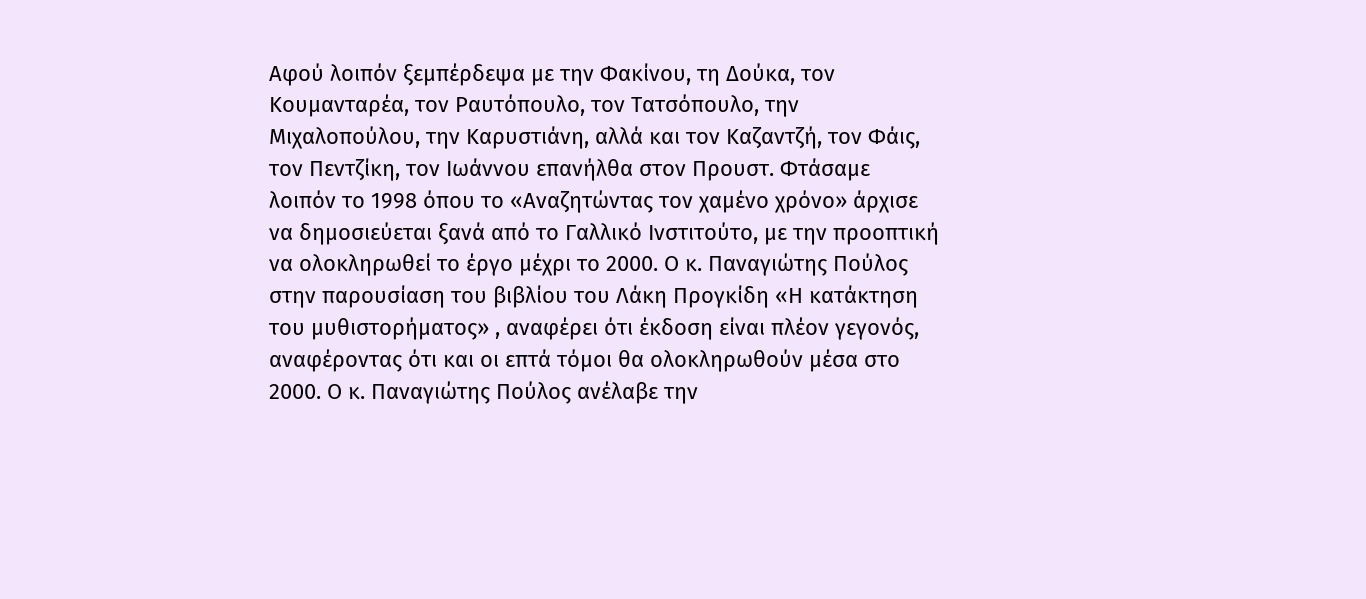Αφού λοιπόν ξεμπέρδεψα με την Φακίνου, τη Δούκα, τον Κουμανταρέα, τον Ραυτόπουλο, τον Τατσόπουλο, την Μιχαλοπούλου, την Καρυστιάνη, αλλά και τον Καζαντζή, τον Φάις, τον Πεντζίκη, τον Ιωάννου επανήλθα στον Προυστ. Φτάσαμε λοιπόν το 1998 όπου το «Αναζητώντας τον χαμένο χρόνο» άρχισε να δημοσιεύεται ξανά από το Γαλλικό Ινστιτούτο, με την προοπτική να ολοκληρωθεί το έργο μέχρι το 2000. Ο κ. Παναγιώτης Πούλος στην παρουσίαση του βιβλίου του Λάκη Προγκίδη «Η κατάκτηση του μυθιστορήματος» , αναφέρει ότι έκδοση είναι πλέον γεγονός, αναφέροντας ότι και οι επτά τόμοι θα ολοκληρωθούν μέσα στο 2000. Ο κ. Παναγιώτης Πούλος ανέλαβε την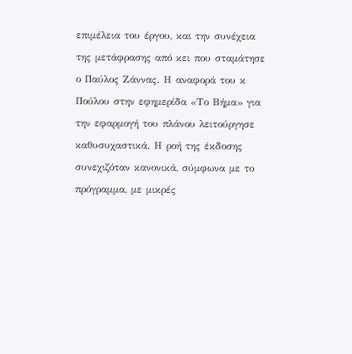επιμέλεια του έργου, και την συνέχεια της μετάφρασης από κει που σταμάτησε ο Παύλος Ζάννας. Η αναφορά του κ Πούλου στην εφημερίδα «Το Βήμα» για την εφαρμογή του πλάνου λειτούργησε καθυσυχαστικά. Η ροή της έκδοσης συνεχιζόταν κανονικά, σύμφωνα με το πρόγραμμα, με μικρές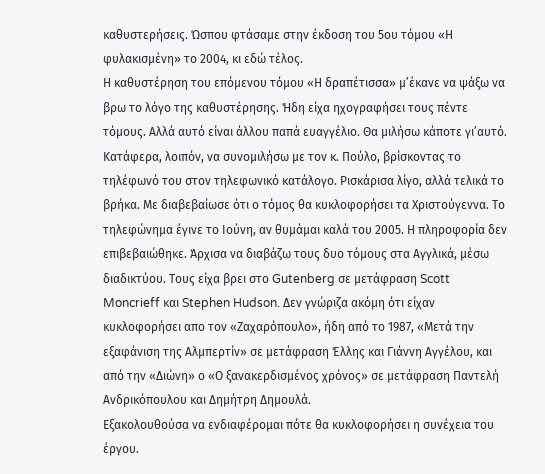καθυστερήσεις. Ώσπου φτάσαμε στην έκδοση του 5ου τόμου «Η φυλακισμένη» το 2004, κι εδώ τέλος.
Η καθυστέρηση του επόμενου τόμου «Η δραπέτισσα» μ’έκανε να ψάξω να βρω το λόγο της καθυστέρησης. Ήδη είχα ηχογραφήσει τους πέντε τόμους. Αλλά αυτό είναι άλλου παπά ευαγγέλιο. Θα μιλήσω κάποτε γι’αυτό. Κατάφερα, λοιπόν, να συνομιλήσω με τον κ. Πούλο, βρίσκοντας το τηλέφωνό του στον τηλεφωνικό κατάλογο. Ρισκάρισα λίγο, αλλά τελικά το βρήκα. Με διαβεβαίωσε ότι ο τόμος θα κυκλοφορήσει τα Χριστούγεννα. Το τηλεφώνημα έγινε το Ιούνη, αν θυμάμαι καλά του 2005. Η πληροφορία δεν επιβεβαιώθηκε. Άρχισα να διαβάζω τους δυο τόμους στα Αγγλικά, μέσω διαδικτύου. Τους είχα βρει στο Gutenberg σε μετάφραση Scott Moncrieff και Stephen Hudson. Δεν γνώριζα ακόμη ότι είχαν κυκλοφορήσει απο τον «Ζαχαρόπουλο», ήδη από το 1987, «Μετά την εξαφάνιση της Αλμπερτίν» σε μετάφραση Έλλης και Γιάννη Αγγέλου, και από την «Διώνη» ο «Ο ξανακερδισμένος χρόνος» σε μετάφραση Παντελή Ανδρικόπουλου και Δημήτρη Δημουλά.
Εξακολουθούσα να ενδιαφέρομαι πότε θα κυκλοφορήσει η συνέχεια του έργου.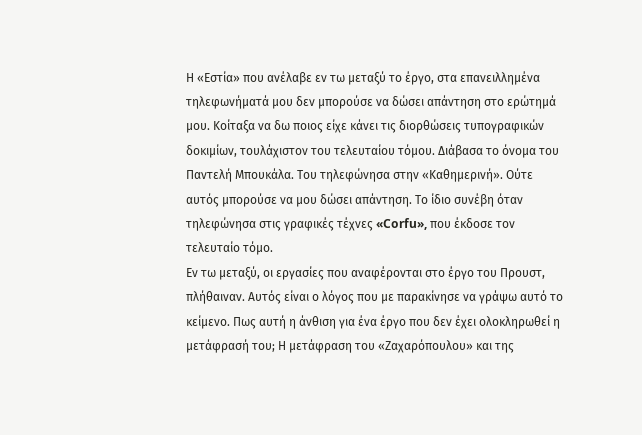Η «Εστία» που ανέλαβε εν τω μεταξύ το έργο, στα επανειλλημένα τηλεφωνήματά μου δεν μπορούσε να δώσει απάντηση στο ερώτημά μου. Κοίταξα να δω ποιος είχε κάνει τις διορθώσεις τυπογραφικών δοκιμίων, τουλάχιστον του τελευταίου τόμου. Διάβασα το όνομα του Παντελή Μπουκάλα. Του τηλεφώνησα στην «Καθημερινή». Ούτε αυτός μπορούσε να μου δώσει απάντηση. Το ίδιο συνέβη όταν τηλεφώνησα στις γραφικές τέχνες «Corfu», που έκδοσε τον τελευταίο τόμο.
Εν τω μεταξύ, οι εργασίες που αναφέρονται στο έργο του Προυστ, πλήθαιναν. Αυτός είναι ο λόγος που με παρακίνησε να γράψω αυτό το κείμενο. Πως αυτή η άνθιση για ένα έργο που δεν έχει ολοκληρωθεί η μετάφρασή του; Η μετάφραση του «Ζαχαρόπουλου» και της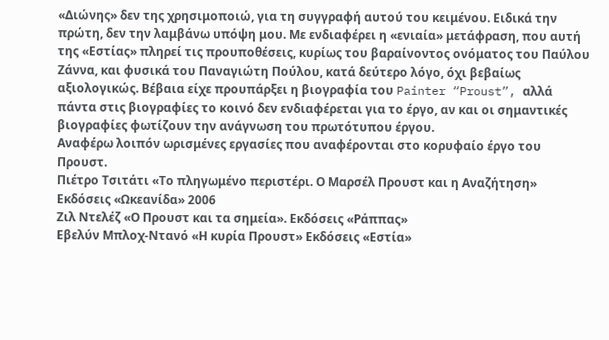«Διώνης» δεν της χρησιμοποιώ, για τη συγγραφή αυτού του κειμένου. Ειδικά την πρώτη, δεν την λαμβάνω υπόψη μου. Με ενδιαφέρει η «ενιαία» μετάφραση, που αυτή της «Εστίας» πληρεί τις προυποθέσεις, κυρίως του βαραίνοντος ονόματος του Παύλου Ζάννα, και φυσικά του Παναγιώτη Πούλου, κατά δεύτερο λόγο, όχι βεβαίως αξιολογικώς. Βέβαια είχε προυπάρξει η βιογραφία του Painter “Proust”, αλλά πάντα στις βιογραφίες το κοινό δεν ενδιαφέρεται για το έργο, αν και οι σημαντικές βιογραφίες φωτίζουν την ανάγνωση του πρωτότυπου έργου.
Αναφέρω λοιπόν ωρισμένες εργασίες που αναφέρονται στο κορυφαίο έργο του Προυστ.
Πιέτρο Τσιτάτι «Το πληγωμένο περιστέρι. Ο Μαρσέλ Προυστ και η Αναζήτηση»
Εκδόσεις «Ωκεανίδα» 2006
Ζιλ Ντελέζ «Ο Προυστ και τα σημεία». Εκδόσεις «Ράππας»
Εβελύν Μπλοχ-Ντανό «Η κυρία Προυστ» Εκδόσεις «Εστία»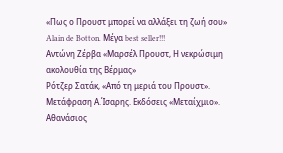«Πως ο Προυστ μπορεί να αλλάξει τη ζωή σου» Alain de Botton. Μέγα best seller!!!
Αντώνη Ζέρβα «Μαρσέλ Προυστ, Η νεκρώσιμη ακολουθία της Βέρμας»
Ρότζερ Σατάκ, «Από τη μεριά του Προυστ». Μετάφραση Α.Ίσαρης. Εκδόσεις «Μεταίχμιο».
Αθανάσιος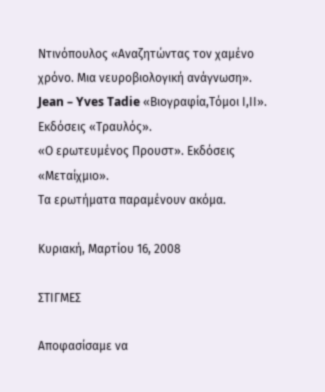Ντινόπουλος «Αναζητώντας τον χαμένο χρόνο. Μια νευροβιολογική ανάγνωση».
Jean – Yves Tadie «Βιογραφία,Τόμοι Ι,ΙΙ». Εκδόσεις «Τραυλός».
«Ο ερωτευμένος Προυστ». Εκδόσεις «Μεταίχμιο».
Τα ερωτήματα παραμένουν ακόμα.

Κυριακή, Μαρτίου 16, 2008

ΣΤΙΓΜΕΣ

Αποφασίσαμε να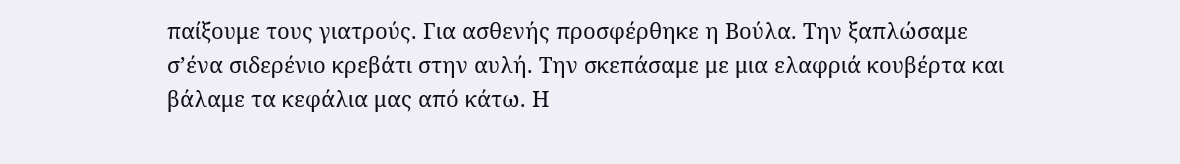παίξουμε τους γιατρούς. Για ασθενής προσφέρθηκε η Βούλα. Την ξαπλώσαμε σ’ένα σιδερένιο κρεβάτι στην αυλή. Την σκεπάσαμε με μια ελαφριά κουβέρτα και βάλαμε τα κεφάλια μας από κάτω. Η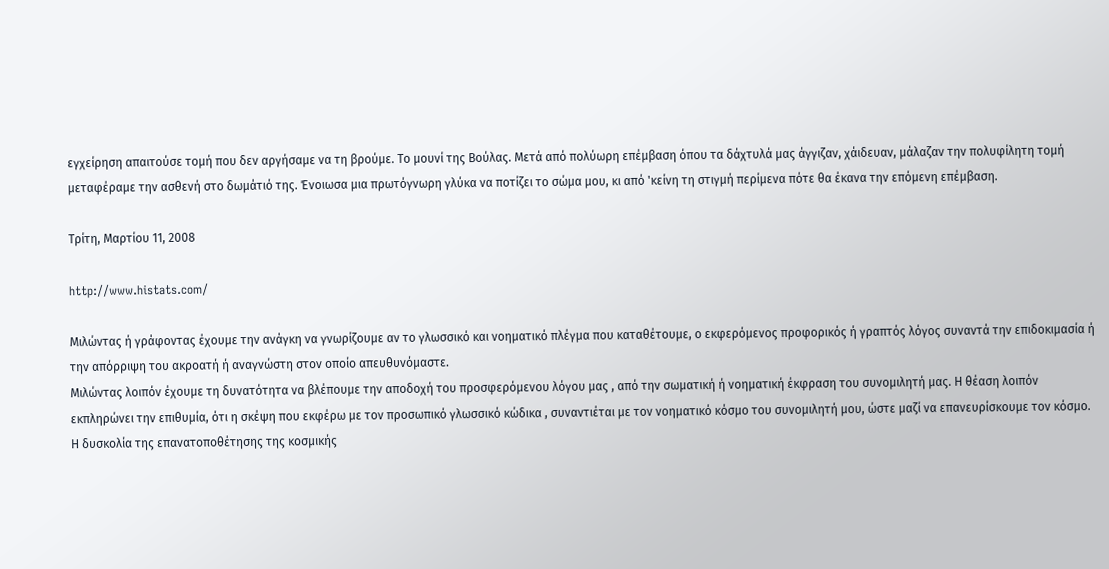εγχείρηση απαιτούσε τομή που δεν αργήσαμε να τη βρούμε. Το μουνί της Βούλας. Μετά από πολύωρη επέμβαση όπου τα δάχτυλά μας άγγιζαν, χάιδευαν, μάλαζαν την πολυφίλητη τομή μεταφέραμε την ασθενή στο δωμάτιό της. Ένοιωσα μια πρωτόγνωρη γλύκα να ποτίζει το σώμα μου, κι από 'κείνη τη στιγμή περίμενα πότε θα έκανα την επόμενη επέμβαση.

Τρίτη, Μαρτίου 11, 2008

http://www.histats.com/

Μιλώντας ή γράφοντας έχουμε την ανάγκη να γνωρίζουμε αν το γλωσσικό και νοηματικό πλέγμα που καταθέτουμε, ο εκφερόμενος προφορικός ή γραπτός λόγος συναντά την επιδοκιμασία ή την απόρριψη του ακροατή ή αναγνώστη στον οποίo απευθυνόμαστε.
Μιλώντας λοιπόν έχουμε τη δυνατότητα να βλέπουμε την αποδοχή του προσφερόμενου λόγου μας , από την σωματική ή νοηματική έκφραση του συνομιλητή μας. Η θέαση λοιπόν εκπληρώνει την επιθυμία, ότι η σκέψη που εκφέρω με τον προσωπικό γλωσσικό κώδικα , συναντιέται με τον νοηματικό κόσμο του συνομιλητή μου, ώστε μαζί να επανευρίσκουμε τον κόσμο.
Η δυσκολία της επανατοποθέτησης της κοσμικής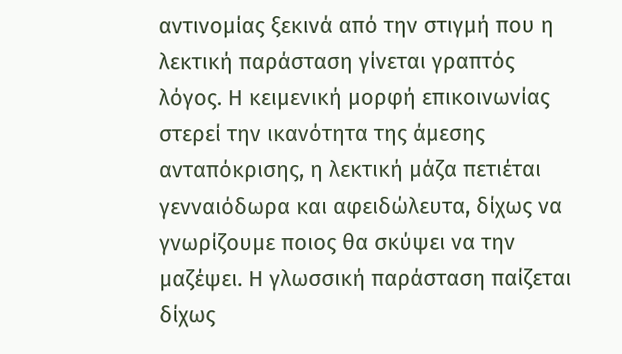αντινομίας ξεκινά από την στιγμή που η λεκτική παράσταση γίνεται γραπτός λόγος. Η κειμενική μορφή επικοινωνίας στερεί την ικανότητα της άμεσης ανταπόκρισης, η λεκτική μάζα πετιέται γενναιόδωρα και αφειδώλευτα, δίχως να γνωρίζουμε ποιος θα σκύψει να την μαζέψει. Η γλωσσική παράσταση παίζεται δίχως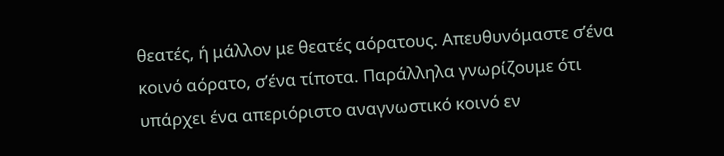θεατές, ή μάλλον με θεατές αόρατους. Απευθυνόμαστε σ’ένα κοινό αόρατο, σ’ένα τίποτα. Παράλληλα γνωρίζουμε ότι υπάρχει ένα απεριόριστο αναγνωστικό κοινό εν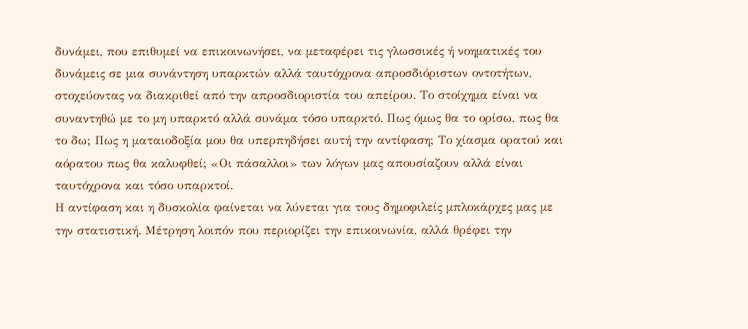δυνάμει, που επιθυμεί να επικοινωνήσει, να μεταφέρει τις γλωσσικές ή νοηματικές του δυνάμεις σε μια συνάντηση υπαρκτών αλλά ταυτόχρονα απροσδιόριστων οντοτήτων, στοχεύοντας να διακριθεί από την απροσδιοριστία του απείρου. Το στοίχημα είναι να συναντηθώ με το μη υπαρκτό αλλά συνάμα τόσο υπαρκτό. Πως όμως θα το ορίσω, πως θα το δω; Πως η ματαιοδοξία μου θα υπερπηδήσει αυτή την αντίφαση; Το χίασμα ορατού και αόρατου πως θα καλυφθεί; «Οι πάσαλλοι» των λόγων μας απουσίαζουν αλλά είναι ταυτόχρονα και τόσο υπαρκτοί.
Η αντίφαση και η δυσκολία φαίνεται να λύνεται για τους δημοφιλείς μπλοκάρχες μας με την στατιστική. Μέτρηση λοιπόν που περιορίζει την επικοινωνία, αλλά θρέφει την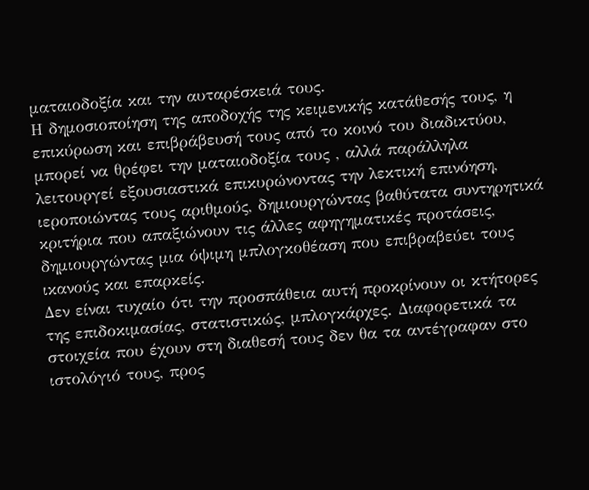ματαιοδοξία και την αυταρέσκειά τους.
Η δημοσιοποίηση της αποδοχής της κειμενικής κατάθεσής τους, η επικύρωση και επιβράβευσή τους από το κοινό του διαδικτύου, μπορεί να θρέφει την ματαιοδοξία τους , αλλά παράλληλα λειτουργεί εξουσιαστικά επικυρώνοντας την λεκτική επινόηση, ιεροποιώντας τους αριθμούς, δημιουργώντας βαθύτατα συντηρητικά κριτήρια που απαξιώνουν τις άλλες αφηγηματικές προτάσεις, δημιουργώντας μια όψιμη μπλογκοθέαση που επιβραβεύει τους ικανούς και επαρκείς.
Δεν είναι τυχαίο ότι την προσπάθεια αυτή προκρίνουν οι κτήτορες της επιδοκιμασίας, στατιστικώς, μπλογκάρχες. Διαφορετικά τα στοιχεία που έχουν στη διαθεσή τους δεν θα τα αντέγραφαν στο ιστολόγιό τους, προς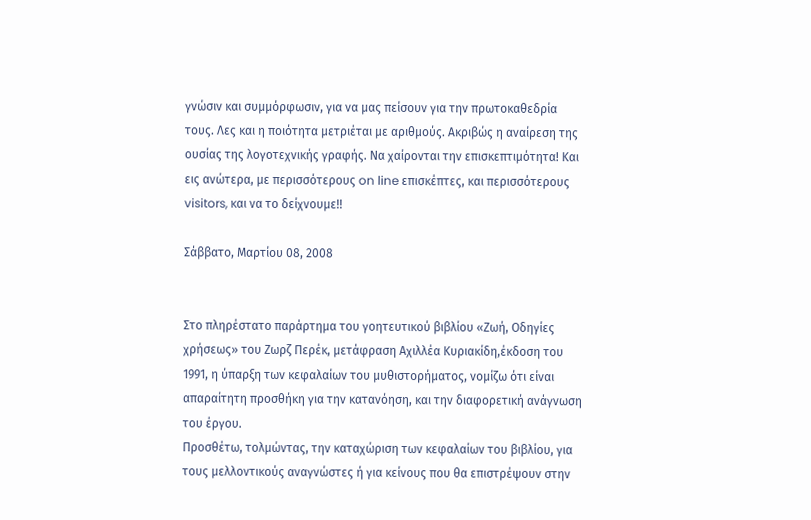γνώσιν και συμμόρφωσιν, για να μας πείσουν για την πρωτοκαθεδρία τους. Λες και η ποιότητα μετριέται με αριθμούς. Ακριβώς η αναίρεση της ουσίας της λογοτεχνικής γραφής. Να χαίρονται την επισκεπτιμότητα! Και εις ανώτερα, με περισσότερους on line επισκέπτες, και περισσότερους visitors, και να το δείχνουμε!!

Σάββατο, Μαρτίου 08, 2008


Στο πληρέστατο παράρτημα του γοητευτικού βιβλίου «Ζωή, Οδηγίες χρήσεως» του Ζωρζ Περέκ, μετάφραση Αχιλλέα Κυριακίδη,έκδοση του 1991, η ύπαρξη των κεφαλαίων του μυθιστορήματος, νομίζω ότι είναι απαραίτητη προσθήκη για την κατανόηση, και την διαφορετική ανάγνωση του έργου.
Προσθέτω, τολμώντας, την καταχώριση των κεφαλαίων του βιβλίου, για τους μελλοντικούς αναγνώστες ή για κείνους που θα επιστρέψουν στην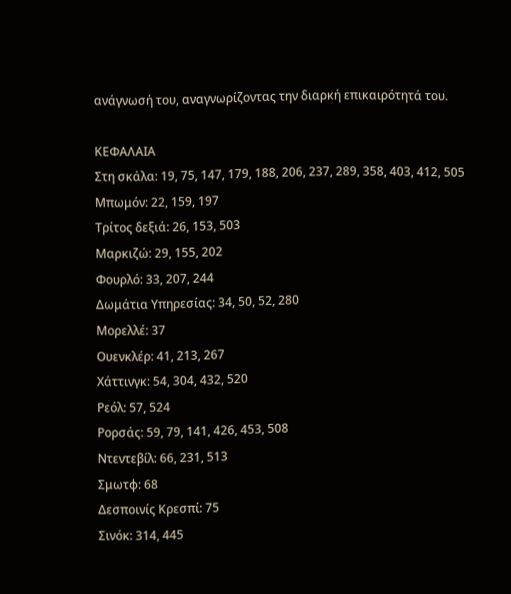ανάγνωσή του, αναγνωρίζοντας την διαρκή επικαιρότητά του.

ΚΕΦΑΛΑΙΑ
Στη σκάλα: 19, 75, 147, 179, 188, 206, 237, 289, 358, 403, 412, 505
Μπωμόν: 22, 159, 197
Τρίτος δεξιά: 26, 153, 503
Μαρκιζώ: 29, 155, 202
Φουρλό: 33, 207, 244
Δωμάτια Υπηρεσίας: 34, 50, 52, 280
Μορελλέ: 37
Ουενκλέρ: 41, 213, 267
Χάττινγκ: 54, 304, 432, 520
Ρεόλ: 57, 524
Ρορσάς: 59, 79, 141, 426, 453, 508
Ντεντεβίλ: 66, 231, 513
Σμωτφ: 68
Δεσποινίς Κρεσπί: 75
Σινόκ: 314, 445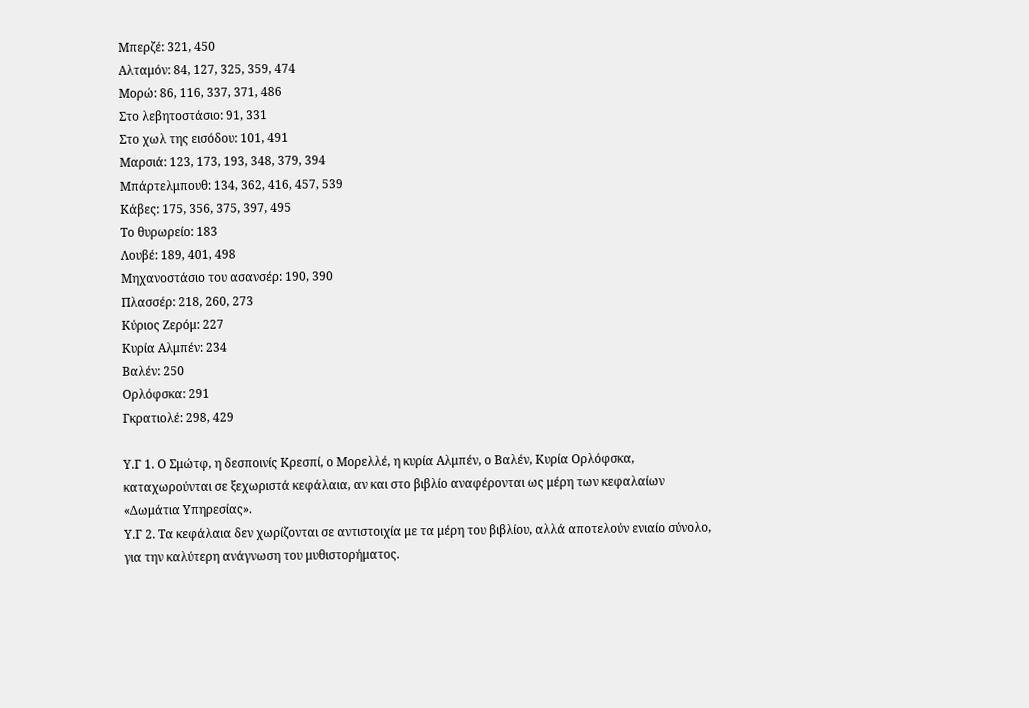Μπερζέ: 321, 450
Αλταμόν: 84, 127, 325, 359, 474
Μορώ: 86, 116, 337, 371, 486
Στο λεβητοστάσιο: 91, 331
Στο χωλ της εισόδου: 101, 491
Μαρσιά: 123, 173, 193, 348, 379, 394
Μπάρτελμπουθ: 134, 362, 416, 457, 539
Κάβες: 175, 356, 375, 397, 495
Το θυρωρείο: 183
Λουβέ: 189, 401, 498
Μηχανοστάσιο του ασανσέρ: 190, 390
Πλασσέρ: 218, 260, 273
Κύριος Ζερόμ: 227
Κυρία Αλμπέν: 234
Βαλέν: 250
Ορλόφσκα: 291
Γκρατιολέ: 298, 429

Υ.Γ 1. Ο Σμώτφ, η δεσποινίς Κρεσπί, ο Μορελλέ, η κυρία Αλμπέν, ο Βαλέν, Κυρία Ορλόφσκα, καταχωρούνται σε ξεχωριστά κεφάλαια, αν και στο βιβλίο αναφέρονται ως μέρη των κεφαλαίων «Δωμάτια Υπηρεσίας».
Υ.Γ 2. Τα κεφάλαια δεν χωρίζονται σε αντιστοιχία με τα μέρη του βιβλίου, αλλά αποτελούν ενιαίο σύνολο, για την καλύτερη ανάγνωση του μυθιστορήματος.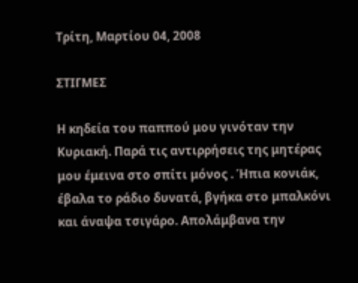Τρίτη, Μαρτίου 04, 2008

ΣΤΙΓΜΕΣ

Η κηδεία του παππού μου γινόταν την Κυριακή. Παρά τις αντιρρήσεις της μητέρας μου έμεινα στο σπίτι μόνος . Ήπια κονιάκ, έβαλα το ράδιο δυνατά, βγήκα στο μπαλκόνι και άναψα τσιγάρο. Απολάμβανα την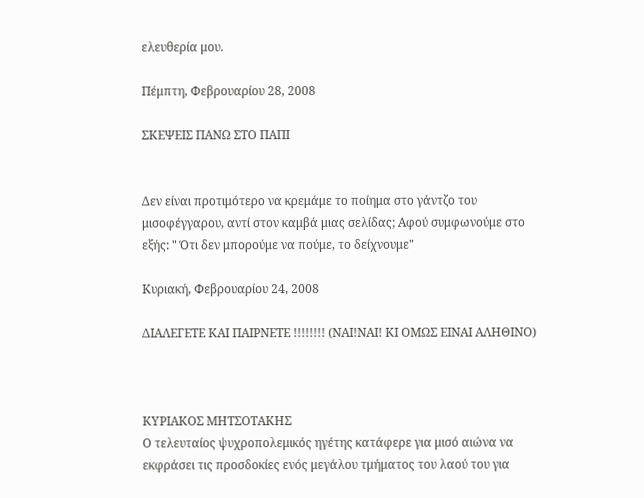ελευθερία μου.

Πέμπτη, Φεβρουαρίου 28, 2008

ΣΚΕΨΕΙΣ ΠΑΝΩ ΣΤΟ ΠΑΠΙ


Δεν είναι προτιμότερο να κρεμάμε το ποίημα στο γάντζο του μισοφέγγαρου, αντί στον καμβά μιας σελίδας; Αφού συμφωνούμε στο εξής: " Ότι δεν μπορούμε να πούμε, το δείχνουμε"

Κυριακή, Φεβρουαρίου 24, 2008

ΔΙΑΛΕΓΕΤΕ ΚΑΙ ΠΑΙΡΝΕΤΕ !!!!!!!! (ΝΑΙ!ΝΑΙ! ΚΙ ΟΜΩΣ ΕΙΝΑΙ ΑΛΗΘΙΝΟ)



ΚΥΡΙΑΚΟΣ ΜΗΤΣΟΤΑΚΗΣ
Ο τελευταίος ψυχροπολεμικός ηγέτης κατάφερε για μισό αιώνα να εκφράσει τις προσδοκίες ενός μεγάλου τμήματος του λαού του για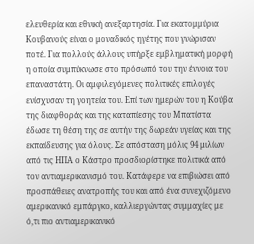ελευθερία και εθνική ανεξαρτησία. Για εκατομμύρια Κουβανούς είναι ο μοναδικός ηγέτης που γνώρισαν ποτέ. Για πολλούς άλλους υπήρξε εμβληματική μορφή η οποία συμπύκνωσε στο πρόσωπό του την έννοια του επαναστάτη. Οι αμφιλεγόμενες πολιτικές επιλογές ενίσχυσαν τη γοητεία του. Επί των ημερών του η Κούβα της διαφθοράς και της καταπίεσης του Μπατίστα έδωσε τη θέση της σε αυτήν της δωρεάν υγείας και της εκπαίδευσης για όλους. Σε απόσταση μόλις 94 μιλίων από τις ΗΠΑ ο Κάστρο προσδιορίστηκε πολιτικά από τον αντιαμερικανισμό του. Κατάφερε να επιβιώσει από προσπάθειες ανατροπής του και από ένα συνεχιζόμενο αμερικανικό εμπάργκο, καλλιεργώντας συμμαχίες με ό,τι πιο αντιαμερικανικό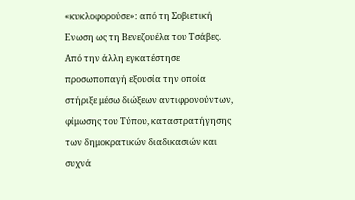«κυκλοφορούσε»: από τη Σοβιετική Ενωση ως τη Βενεζουέλα του Τσάβες. Από την άλλη εγκατέστησε προσωποπαγή εξουσία την οποία στήριξε μέσω διώξεων αντιφρονούντων, φίμωσης του Τύπου, καταστρατήγησης των δημοκρατικών διαδικασιών και συχνά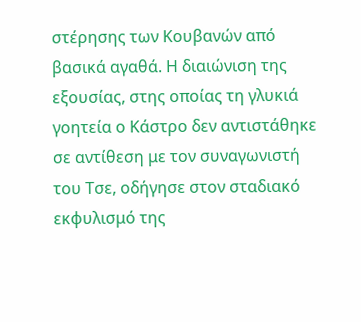στέρησης των Κουβανών από βασικά αγαθά. Η διαιώνιση της εξουσίας, στης οποίας τη γλυκιά γοητεία ο Κάστρο δεν αντιστάθηκε σε αντίθεση με τον συναγωνιστή του Τσε, οδήγησε στον σταδιακό εκφυλισμό της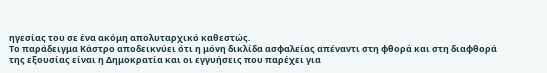ηγεσίας του σε ένα ακόμη απολυταρχικό καθεστώς.
Το παράδειγμα Κάστρο αποδεικνύει ότι η μόνη δικλίδα ασφαλείας απέναντι στη φθορά και στη διαφθορά της εξουσίας είναι η Δημοκρατία και οι εγγυήσεις που παρέχει για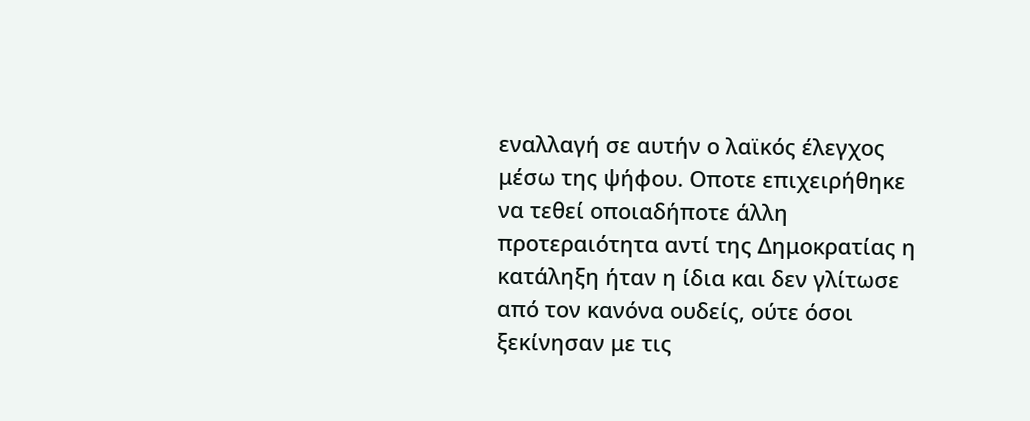εναλλαγή σε αυτήν ο λαϊκός έλεγχος μέσω της ψήφου. Οποτε επιχειρήθηκε να τεθεί οποιαδήποτε άλλη προτεραιότητα αντί της Δημοκρατίας η κατάληξη ήταν η ίδια και δεν γλίτωσε από τον κανόνα ουδείς, ούτε όσοι ξεκίνησαν με τις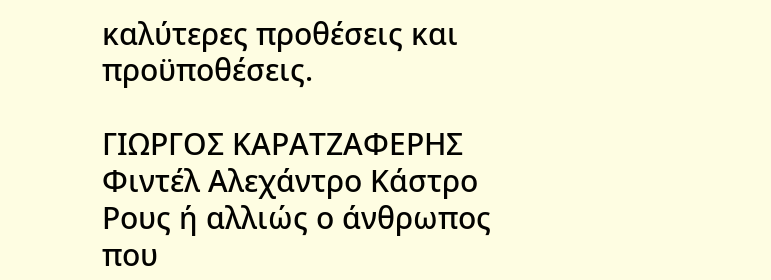καλύτερες προθέσεις και προϋποθέσεις.

ΓΙΩΡΓΟΣ ΚΑΡΑΤΖΑΦΕΡΗΣ
Φιντέλ Αλεχάντρο Κάστρο Ρους ή αλλιώς ο άνθρωπος που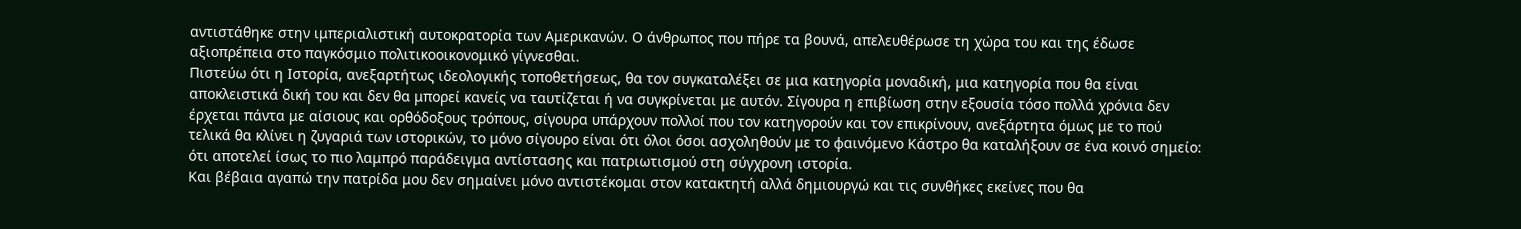αντιστάθηκε στην ιμπεριαλιστική αυτοκρατορία των Αμερικανών. Ο άνθρωπος που πήρε τα βουνά, απελευθέρωσε τη χώρα του και της έδωσε αξιοπρέπεια στο παγκόσμιο πολιτικοοικονομικό γίγνεσθαι.
Πιστεύω ότι η Ιστορία, ανεξαρτήτως ιδεολογικής τοποθετήσεως, θα τον συγκαταλέξει σε μια κατηγορία μοναδική, μια κατηγορία που θα είναι αποκλειστικά δική του και δεν θα μπορεί κανείς να ταυτίζεται ή να συγκρίνεται με αυτόν. Σίγουρα η επιβίωση στην εξουσία τόσο πολλά χρόνια δεν έρχεται πάντα με αίσιους και ορθόδοξους τρόπους, σίγουρα υπάρχουν πολλοί που τον κατηγορούν και τον επικρίνουν, ανεξάρτητα όμως με το πού τελικά θα κλίνει η ζυγαριά των ιστορικών, το μόνο σίγουρο είναι ότι όλοι όσοι ασχοληθούν με το φαινόμενο Κάστρο θα καταλήξουν σε ένα κοινό σημείο: ότι αποτελεί ίσως το πιο λαμπρό παράδειγμα αντίστασης και πατριωτισμού στη σύγχρονη ιστορία.
Και βέβαια αγαπώ την πατρίδα μου δεν σημαίνει μόνο αντιστέκομαι στον κατακτητή αλλά δημιουργώ και τις συνθήκες εκείνες που θα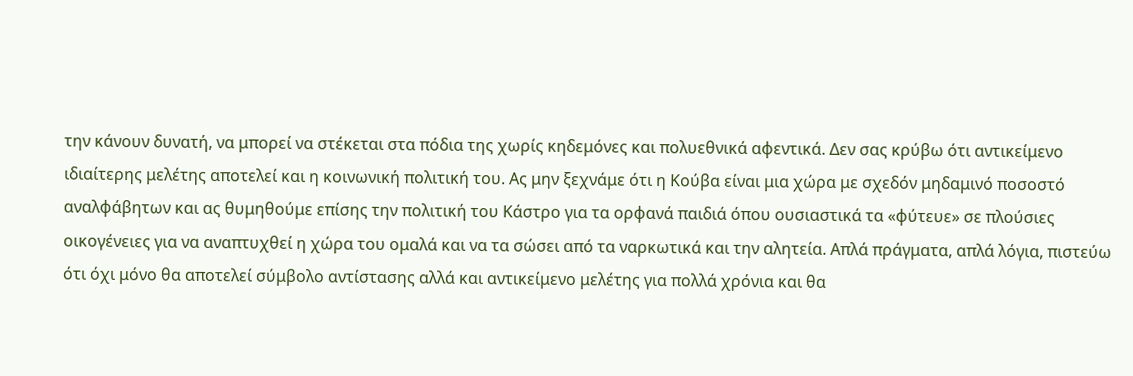την κάνουν δυνατή, να μπορεί να στέκεται στα πόδια της χωρίς κηδεμόνες και πολυεθνικά αφεντικά. Δεν σας κρύβω ότι αντικείμενο ιδιαίτερης μελέτης αποτελεί και η κοινωνική πολιτική του. Ας μην ξεχνάμε ότι η Κούβα είναι μια χώρα με σχεδόν μηδαμινό ποσοστό αναλφάβητων και ας θυμηθούμε επίσης την πολιτική του Κάστρο για τα ορφανά παιδιά όπου ουσιαστικά τα «φύτευε» σε πλούσιες οικογένειες για να αναπτυχθεί η χώρα του ομαλά και να τα σώσει από τα ναρκωτικά και την αλητεία. Απλά πράγματα, απλά λόγια, πιστεύω ότι όχι μόνο θα αποτελεί σύμβολο αντίστασης αλλά και αντικείμενο μελέτης για πολλά χρόνια και θα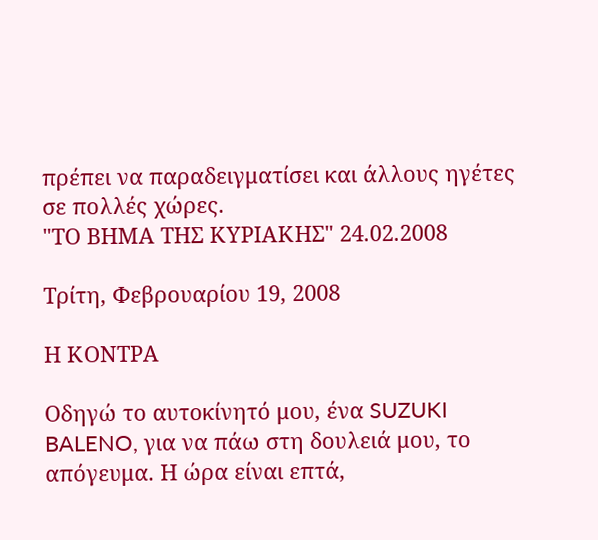πρέπει να παραδειγματίσει και άλλους ηγέτες σε πολλές χώρες.
"ΤΟ ΒΗΜΑ ΤΗΣ ΚΥΡΙΑΚΗΣ" 24.02.2008

Τρίτη, Φεβρουαρίου 19, 2008

Η ΚΟΝΤΡΑ

Οδηγώ το αυτοκίνητό μου, ένα SUZUKI BALENO, για να πάω στη δουλειά μου, το απόγευμα. Η ώρα είναι επτά,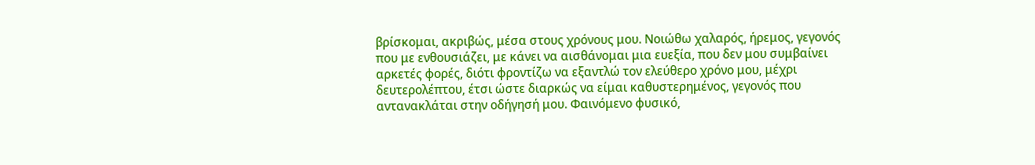βρίσκομαι, ακριβώς, μέσα στους χρόνους μου. Νοιώθω χαλαρός, ήρεμος, γεγονός που με ενθουσιάζει, με κάνει να αισθάνομαι μια ευεξία, που δεν μου συμβαίνει αρκετές φορές, διότι φροντίζω να εξαντλώ τον ελεύθερο χρόνο μου, μέχρι δευτερολέπτου, έτσι ώστε διαρκώς να είμαι καθυστερημένος, γεγονός που αντανακλάται στην οδήγησή μου. Φαινόμενο φυσικό,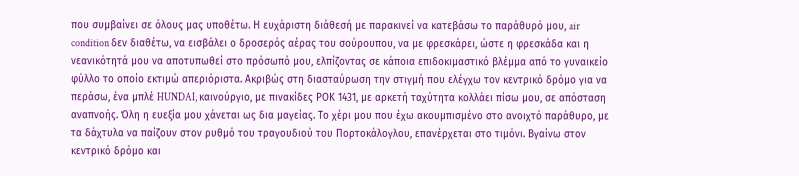που συμβαίνει σε όλους μας υποθέτω. Η ευχάριστη διάθεσή με παρακινεί να κατεβάσω το παράθυρό μου, air condition δεν διαθέτω, να εισβάλει ο δροσερός αέρας του σούρουπου, να με φρεσκάρει, ώστε η φρεσκάδα και η νεανικότητά μου να αποτυπωθεί στο πρόσωπό μου, ελπίζοντας σε κάποια επιδοκιμαστικό βλέμμα από το γυναικείο φύλλο το οποίο εκτιμώ απεριόριστα. Ακριβώς στη διασταύρωση την στιγμή που ελέγχω τον κεντρικό δρόμο για να περάσω, ένα μπλέ HUNDAI, καινούργιο, με πινακίδες ΡΟΚ 1431, με αρκετή ταχύτητα κολλάει πίσω μου, σε απόσταση αναπνοής. Όλη η ευεξία μου χάνεται ως δια μαγείας. Το χέρι μου που έχω ακουμπισμένο στο ανοιχτό παράθυρο, με τα δάχτυλα να παίζουν στον ρυθμό του τραγουδιού του Πορτοκάλογλου, επανέρχεται στο τιμόνι. Βγαίνω στον κεντρικό δρόμο και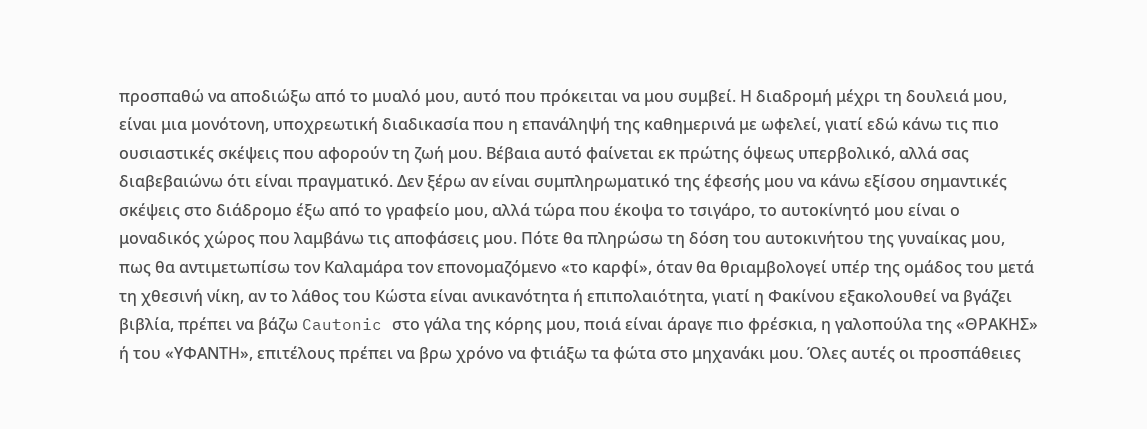προσπαθώ να αποδιώξω από το μυαλό μου, αυτό που πρόκειται να μου συμβεί. Η διαδρομή μέχρι τη δουλειά μου, είναι μια μονότονη, υποχρεωτική διαδικασία που η επανάληψή της καθημερινά με ωφελεί, γιατί εδώ κάνω τις πιο ουσιαστικές σκέψεις που αφορούν τη ζωή μου. Βέβαια αυτό φαίνεται εκ πρώτης όψεως υπερβολικό, αλλά σας διαβεβαιώνω ότι είναι πραγματικό. Δεν ξέρω αν είναι συμπληρωματικό της έφεσής μου να κάνω εξίσου σημαντικές σκέψεις στο διάδρομο έξω από το γραφείο μου, αλλά τώρα που έκοψα το τσιγάρο, το αυτοκίνητό μου είναι ο μοναδικός χώρος που λαμβάνω τις αποφάσεις μου. Πότε θα πληρώσω τη δόση του αυτοκινήτου της γυναίκας μου, πως θα αντιμετωπίσω τον Καλαμάρα τον επονομαζόμενο «το καρφί», όταν θα θριαμβολογεί υπέρ της ομάδος του μετά τη χθεσινή νίκη, αν το λάθος του Κώστα είναι ανικανότητα ή επιπολαιότητα, γιατί η Φακίνου εξακολουθεί να βγάζει βιβλία, πρέπει να βάζω Cautonic στο γάλα της κόρης μου, ποιά είναι άραγε πιο φρέσκια, η γαλοπούλα της «ΘΡΑΚΗΣ» ή του «ΥΦΑΝΤΗ», επιτέλους πρέπει να βρω χρόνο να φτιάξω τα φώτα στο μηχανάκι μου. Όλες αυτές οι προσπάθειες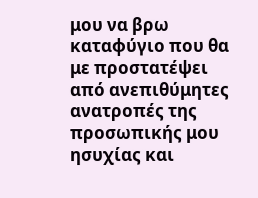μου να βρω καταφύγιο που θα με προστατέψει από ανεπιθύμητες ανατροπές της προσωπικής μου ησυχίας και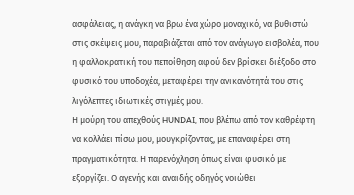ασφάλειας, η ανάγκη να βρω ένα χώρο μοναχικό, να βυθιστώ στις σκέψεις μου, παραβιάζεται από τον ανάγωγο εισβολέα, που η φαλλοκρατική του πεποίθηση αφού δεν βρίσκει διέξοδο στο φυσικό του υποδοχέα, μεταφέρει την ανικανότητά του στις λιγόλεπτες ιδιωτικές στιγμές μου.
Η μούρη του απεχθούς HUNDAI, που βλέπω από τον καθρέφτη να κολλάει πίσω μου, μουγκρίζοντας, με επαναφέρει στη πραγματικότητα. Η παρενόχληση όπως είναι φυσικό με εξοργίζει. Ο αγενής και αναιδής οδηγός νοιώθει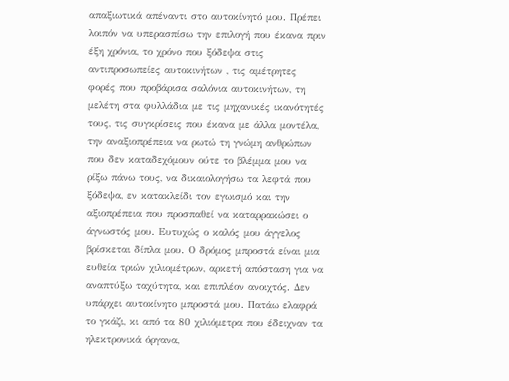απαξιωτικά απέναντι στο αυτοκίνητό μου. Πρέπει λοιπόν να υπερασπίσω την επιλογή που έκανα πριν έξη χρόνια, το χρόνο που ξόδεψα στις αντιπροσωπείες αυτοκινήτων , τις αμέτρητες φορές που προβάρισα σαλόνια αυτοκινήτων, τη μελέτη στα φυλλάδια με τις μηχανικές ικανότητές τους, τις συγκρίσεις που έκανα με άλλα μοντέλα, την αναξιοπρέπεια να ρωτώ τη γνώμη ανθρώπων που δεν καταδεχόμουν ούτε το βλέμμα μου να ρίξω πάνω τους, να δικαιολογήσω τα λεφτά που ξόδεψα, εν κατακλείδι τον εγωισμό και την αξιοπρέπεια που προσπαθεί να καταρρακώσει ο άγνωστός μου. Ευτυχώς ο καλός μου άγγελος βρίσκεται δίπλα μου. Ο δρόμος μπροστά είναι μια ευθεία τριών χιλιομέτρων, αρκετή απόσταση για να αναπτύξω ταχύτητα, και επιπλέον ανοιχτός. Δεν υπάρχει αυτοκίνητο μπροστά μου. Πατάω ελαφρά το γκάζι, κι από τα 80 χιλιόμετρα που έδειχναν τα ηλεκτρονικά όργανα,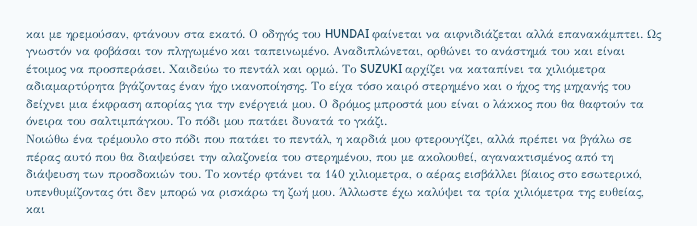και με ηρεμούσαν, φτάνουν στα εκατό. Ο οδηγός του HUNDAI φαίνεται να αιφνιδιάζεται αλλά επανακάμπτει. Ως γνωστόν να φοβάσαι τον πληγωμένο και ταπεινωμένο. Αναδιπλώνεται, ορθώνει το ανάστημά του και είναι έτοιμος να προσπεράσει. Χαιδεύω το πεντάλ και ορμώ. Το SUZUKI αρχίζει να καταπίνει τα χιλιόμετρα αδιαμαρτύρητα βγάζοντας έναν ήχο ικανοποίησης. Το είχα τόσο καιρό στερημένο και ο ήχος της μηχανής του δείχνει μια έκφραση απορίας για την ενέργειά μου. Ο δρόμος μπροστά μου είναι ο λάκκος που θα θαφτούν τα όνειρα του σαλτιμπάγκου. Το πόδι μου πατάει δυνατά το γκάζι.
Νοιώθω ένα τρέμουλο στο πόδι που πατάει το πεντάλ, η καρδιά μου φτερουγίζει, αλλά πρέπει να βγάλω σε πέρας αυτό που θα διαψεύσει την αλαζονεία του στερημένου, που με ακολουθεί, αγανακτισμένος από τη διάψευση των προσδοκιών του. Το κοντέρ φτάνει τα 140 χιλιομετρα, ο αέρας εισβάλλει βίαιος στο εσωτερικό, υπενθυμίζοντας ότι δεν μπορώ να ρισκάρω τη ζωή μου. Άλλωστε έχω καλύψει τα τρία χιλιόμετρα της ευθείας, και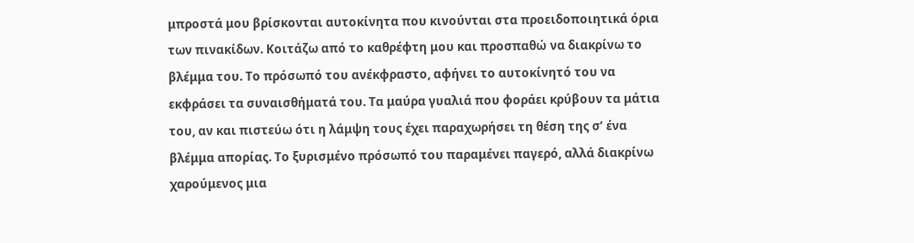μπροστά μου βρίσκονται αυτοκίνητα που κινούνται στα προειδοποιητικά όρια των πινακίδων. Κοιτάζω από το καθρέφτη μου και προσπαθώ να διακρίνω το βλέμμα του. Το πρόσωπό του ανέκφραστο, αφήνει το αυτοκίνητό του να εκφράσει τα συναισθήματά του. Τα μαύρα γυαλιά που φοράει κρύβουν τα μάτια του, αν και πιστεύω ότι η λάμψη τους έχει παραχωρήσει τη θέση της σ’ ένα βλέμμα απορίας. Το ξυρισμένο πρόσωπό του παραμένει παγερό, αλλά διακρίνω χαρούμενος μια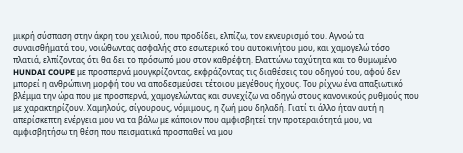μικρή σύσπαση στην άκρη του χειλιού, που προδίδει, ελπίζω, τον εκνευρισμό του. Αγνοώ τα συναισθήματά του, νοιώθωντας ασφαλής στο εσωτερικό του αυτοκινήτου μου, και χαμογελώ τόσο πλατιά, ελπίζοντας ότι θα δει το πρόσωπό μου στον καθρέφτη. Ελαττώνω ταχύτητα και το θυμωμένο HUNDAI COUPE με προσπερνά μουγκρίζοντας, εκφράζοντας τις διαθέσεις του οδηγού του, αφού δεν μπορεί η ανθρώπινη μορφή του να αποδεσμεύσει τέτοιου μεγέθους ήχους. Του ρίχνω ένα απαξιωτικό βλέμμα την ώρα που με προσπερνά, χαμογελώντας και συνεχίζω να οδηγώ στους κανονικούς ρυθμούς που με χαρακτηρίζουν. Χαμηλούς, σίγουρους, νόμιμους, η ζωή μου δηλαδή. Γιατί τι άλλο ήταν αυτή η απερίσκεπτη ενέργεια μου να τα βάλω με κάποιον που αμφισβητεί την προτεραιότητά μου, να αμφισβητήσω τη θέση που πεισματικά προσπαθεί να μου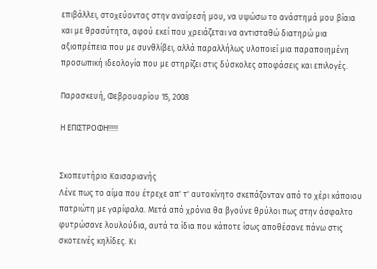επιβάλλει, στοχεύοντας στην αναίρεσή μου, να υψώσω το ανάστημά μου βίαια και με θρασύτητα, αφού εκεί που χρειάζεται να αντισταθώ διατηρώ μια αξιοπρέπεια που με συνθλίβει, αλλά παραλλήλως υλοποιεί μια παραποιημένη προσωπική ιδεολογία που με στηρίζει στις δύσκολες αποφάσεις και επιλογές.

Παρασκευή, Φεβρουαρίου 15, 2008

Η ΕΠΙΣΤΡΟΦΗ!!!!!


Σκοπευτήριο Καισαριανής
Λένε πως το αίμα που έτρεχε απ' τ' αυτοκίνητο σκεπάζονταν από το χέρι κάποιου πατριώτη με γαρίφαλα. Μετά από χρόνια θα βγούνε θρύλοι πως στην άσφαλτο φυτρώσανε λουλούδια, αυτά τα ίδια που κάποτε ίσως αποθέσανε πάνω στις σκοτεινές κηλίδες. Κι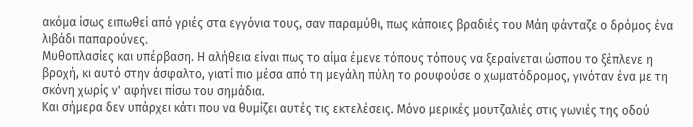ακόμα ίσως ειπωθεί από γριές στα εγγόνια τους, σαν παραμύθι, πως κάποιες βραδιές του Μάη φάνταζε ο δρόμος ένα λιβάδι παπαρούνες.
Μυθοπλασίες και υπέρβαση. Η αλήθεια είναι πως το αίμα έμενε τόπους τόπους να ξεραίνεται ώσπου το ξέπλενε η βροχή, κι αυτό στην άσφαλτο, γιατί πιο μέσα από τη μεγάλη πύλη το ρουφούσε ο χωματόδρομος, γινόταν ένα με τη σκόνη χωρίς ν' αφήνει πίσω του σημάδια.
Και σήμερα δεν υπάρχει κάτι που να θυμίζει αυτές τις εκτελέσεις. Μόνο μερικές μουτζαλιές στις γωνιές της οδού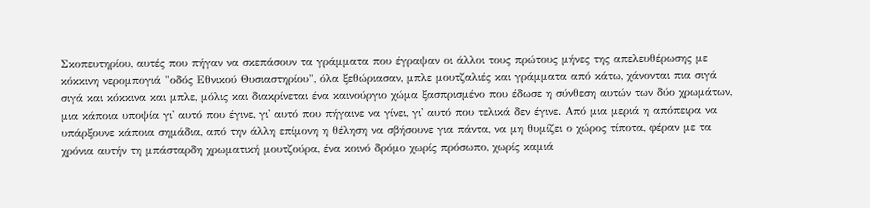Σκοπευτηρίου, αυτές που πήγαν να σκεπάσουν τα γράμματα που έγραψαν οι άλλοι τους πρώτους μήνες της απελευθέρωσης με κόκκινη νερομπογιά "οδός Εθνικού Θυσιαστηρίου", όλα ξεθώριασαν, μπλε μουτζαλιές και γράμματα από κάτω, χάνονται πια σιγά σιγά και κόκκινα και μπλε, μόλις και διακρίνεται ένα καινούργιο χώμα ξασπρισμένο που έδωσε η σύνθεση αυτών των δύο χρωμάτων, μια κάποια υποψία γι' αυτό που έγινε, γι' αυτό που πήγαινε να γίνει, γι' αυτό που τελικά δεν έγινε. Από μια μεριά η απόπειρα να υπάρξουνε κάποια σημάδια, από την άλλη επίμονη η θέληση να σβήσουνε για πάντα, να μη θυμίζει ο χώρος τίποτα, φέραν με τα χρόνια αυτήν τη μπάσταρδη χρωματική μουτζούρα, ένα κοινό δρόμο χωρίς πρόσωπο, χωρίς καμιά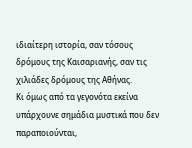ιδιαίτερη ιστορία, σαν τόσους δρόμους της Καισαριανής, σαν τις χιλιάδες δρόμους της Αθήνας.
Κι όμως από τα γεγονότα εκείνα υπάρχουνε σημάδια μυστικά που δεν παραποιούνται,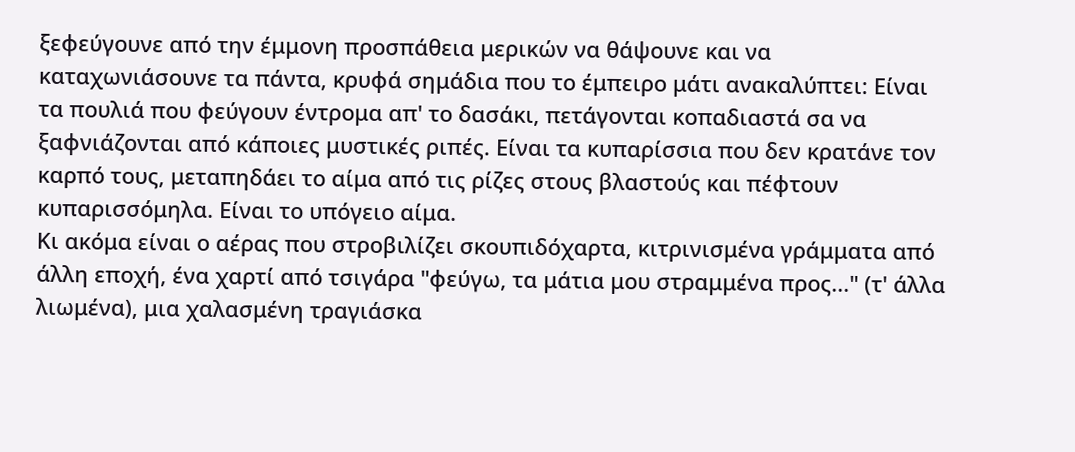ξεφεύγουνε από την έμμονη προσπάθεια μερικών να θάψουνε και να καταχωνιάσουνε τα πάντα, κρυφά σημάδια που το έμπειρο μάτι ανακαλύπτει: Είναι τα πουλιά που φεύγουν έντρομα απ' το δασάκι, πετάγονται κοπαδιαστά σα να ξαφνιάζονται από κάποιες μυστικές ριπές. Είναι τα κυπαρίσσια που δεν κρατάνε τον καρπό τους, μεταπηδάει το αίμα από τις ρίζες στους βλαστούς και πέφτουν κυπαρισσόμηλα. Είναι το υπόγειο αίμα.
Κι ακόμα είναι ο αέρας που στροβιλίζει σκουπιδόχαρτα, κιτρινισμένα γράμματα από άλλη εποχή, ένα χαρτί από τσιγάρα "φεύγω, τα μάτια μου στραμμένα προς..." (τ' άλλα λιωμένα), μια χαλασμένη τραγιάσκα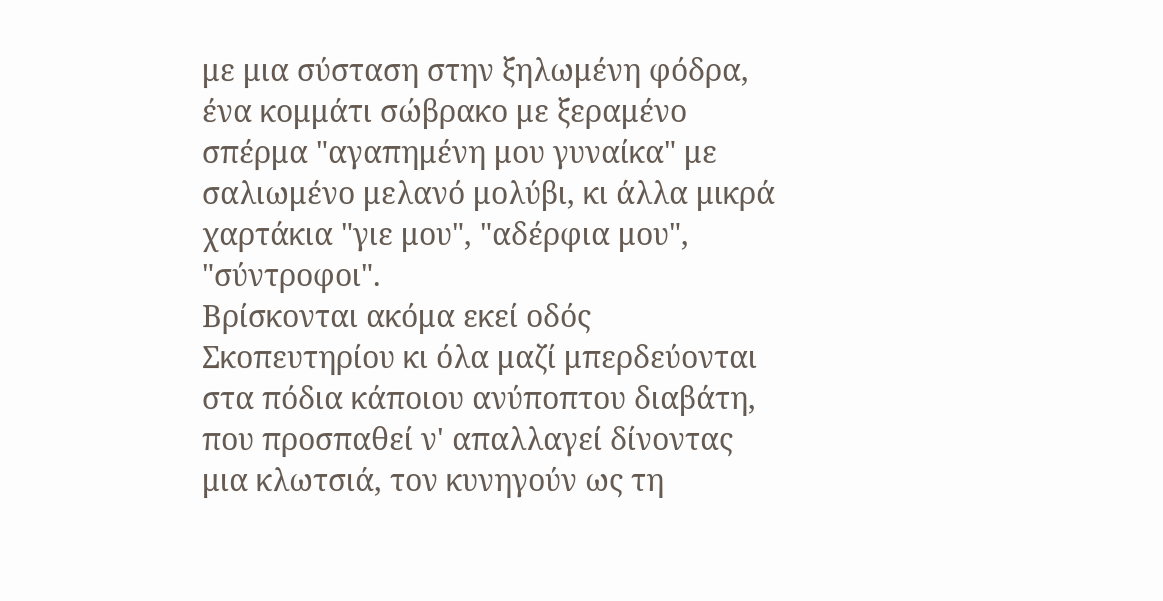με μια σύσταση στην ξηλωμένη φόδρα, ένα κομμάτι σώβρακο με ξεραμένο σπέρμα "αγαπημένη μου γυναίκα" με σαλιωμένο μελανό μολύβι, κι άλλα μικρά χαρτάκια "γιε μου", "αδέρφια μου", "σύντροφοι".
Βρίσκονται ακόμα εκεί οδός Σκοπευτηρίου κι όλα μαζί μπερδεύονται στα πόδια κάποιου ανύποπτου διαβάτη, που προσπαθεί ν' απαλλαγεί δίνοντας μια κλωτσιά, τον κυνηγούν ως τη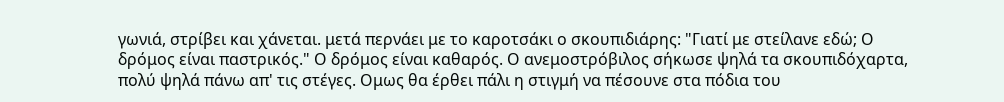γωνιά, στρίβει και χάνεται. μετά περνάει με το καροτσάκι ο σκουπιδιάρης: "Γιατί με στείλανε εδώ; Ο δρόμος είναι παστρικός." Ο δρόμος είναι καθαρός. Ο ανεμοστρόβιλος σήκωσε ψηλά τα σκουπιδόχαρτα, πολύ ψηλά πάνω απ' τις στέγες. Ομως θα έρθει πάλι η στιγμή να πέσουνε στα πόδια του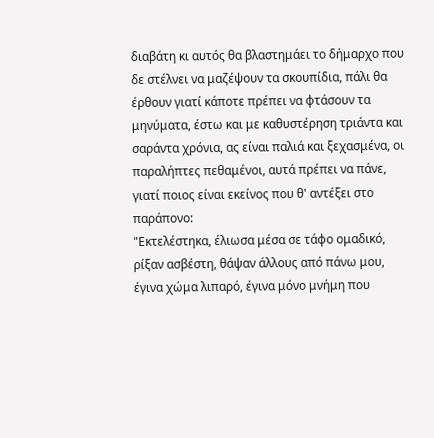διαβάτη κι αυτός θα βλαστημάει το δήμαρχο που δε στέλνει να μαζέψουν τα σκουπίδια, πάλι θα έρθουν γιατί κάποτε πρέπει να φτάσουν τα μηνύματα, έστω και με καθυστέρηση τριάντα και σαράντα χρόνια, ας είναι παλιά και ξεχασμένα, οι παραλήπτες πεθαμένοι, αυτά πρέπει να πάνε, γιατί ποιος είναι εκείνος που θ' αντέξει στο παράπονο:
"Εκτελέστηκα, έλιωσα μέσα σε τάφο ομαδικό, ρίξαν ασβέστη, θάψαν άλλους από πάνω μου, έγινα χώμα λιπαρό, έγινα μόνο μνήμη που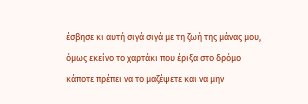έσβησε κι αυτή σιγά σιγά με τη ζωή της μάνας μου, όμως εκείνο το χαρτάκι που έριξα στο δρόμο κάποτε πρέπει να το μαζέψετε και να μην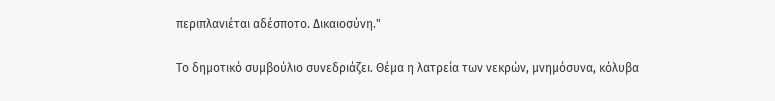περιπλανιέται αδέσποτο. Δικαιοσύνη."

Το δημοτικό συμβούλιο συνεδριάζει. Θέμα η λατρεία των νεκρών, μνημόσυνα, κόλυβα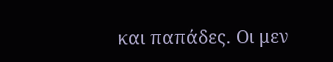και παπάδες. Οι μεν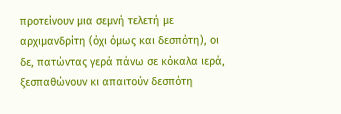προτείνουν μια σεμνή τελετή με αρχιμανδρίτη (όχι όμως και δεσπότη), οι δε, πατώντας γερά πάνω σε κόκαλα ιερά, ξεσπαθώνουν κι απαιτούν δεσπότη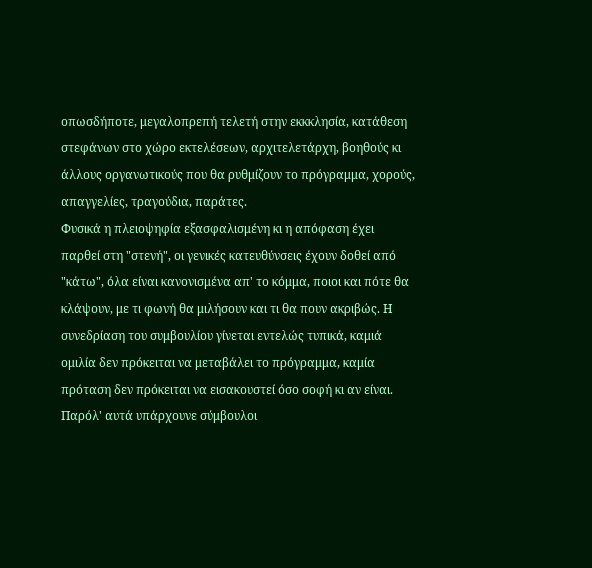οπωσδήποτε, μεγαλοπρεπή τελετή στην εκκκλησία, κατάθεση στεφάνων στο χώρο εκτελέσεων, αρχιτελετάρχη, βοηθούς κι άλλους οργανωτικούς που θα ρυθμίζουν το πρόγραμμα, χορούς, απαγγελίες, τραγούδια, παράτες.
Φυσικά η πλειοψηφία εξασφαλισμένη κι η απόφαση έχει παρθεί στη "στενή", οι γενικές κατευθύνσεις έχουν δοθεί από "κάτω", όλα είναι κανονισμένα απ' το κόμμα, ποιοι και πότε θα κλάψουν, με τι φωνή θα μιλήσουν και τι θα πουν ακριβώς. Η συνεδρίαση του συμβουλίου γίνεται εντελώς τυπικά, καμιά ομιλία δεν πρόκειται να μεταβάλει το πρόγραμμα, καμία πρόταση δεν πρόκειται να εισακουστεί όσο σοφή κι αν είναι. Παρόλ' αυτά υπάρχουνε σύμβουλοι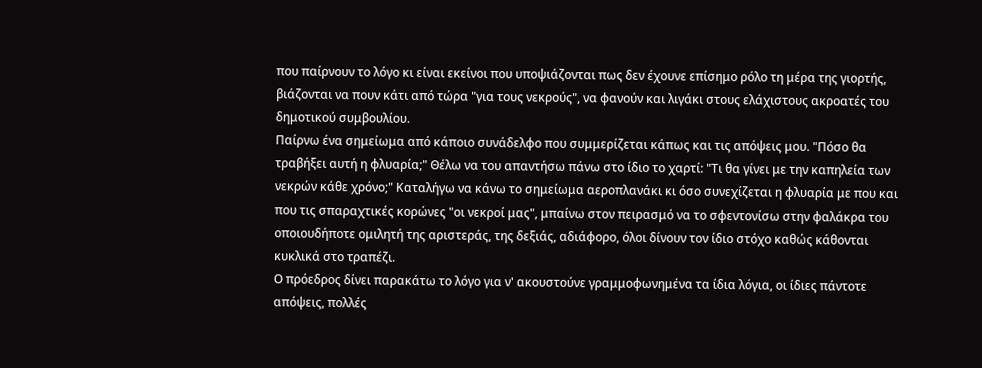που παίρνουν το λόγο κι είναι εκείνοι που υποψιάζονται πως δεν έχουνε επίσημο ρόλο τη μέρα της γιορτής, βιάζονται να πουν κάτι από τώρα "για τους νεκρούς", να φανούν και λιγάκι στους ελάχιστους ακροατές του δημοτικού συμβουλίου.
Παίρνω ένα σημείωμα από κάποιο συνάδελφο που συμμερίζεται κάπως και τις απόψεις μου. "Πόσο θα τραβήξει αυτή η φλυαρία;" Θέλω να του απαντήσω πάνω στο ίδιο το χαρτί: "Τι θα γίνει με την καπηλεία των νεκρών κάθε χρόνο;" Καταλήγω να κάνω το σημείωμα αεροπλανάκι κι όσο συνεχίζεται η φλυαρία με που και που τις σπαραχτικές κορώνες "οι νεκροί μας", μπαίνω στον πειρασμό να το σφεντονίσω στην φαλάκρα του οποιουδήποτε ομιλητή της αριστεράς, της δεξιάς, αδιάφορο, όλοι δίνουν τον ίδιο στόχο καθώς κάθονται κυκλικά στο τραπέζι.
Ο πρόεδρος δίνει παρακάτω το λόγο για ν' ακουστούνε γραμμοφωνημένα τα ίδια λόγια, οι ίδιες πάντοτε απόψεις, πολλές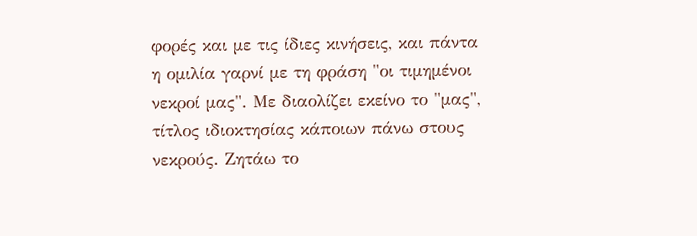φορές και με τις ίδιες κινήσεις, και πάντα η ομιλία γαρνί με τη φράση "οι τιμημένοι νεκροί μας". Με διαολίζει εκείνο το "μας", τίτλος ιδιοκτησίας κάποιων πάνω στους νεκρούς. Ζητάω το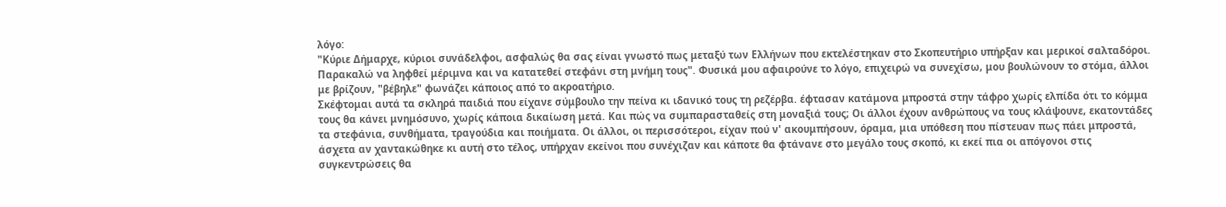λόγο:
"Κύριε Δήμαρχε, κύριοι συνάδελφοι, ασφαλώς θα σας είναι γνωστό πως μεταξύ των Ελλήνων που εκτελέστηκαν στο Σκοπευτήριο υπήρξαν και μερικοί σαλταδόροι. Παρακαλώ να ληφθεί μέριμνα και να κατατεθεί στεφάνι στη μνήμη τους". Φυσικά μου αφαιρούνε το λόγο, επιχειρώ να συνεχίσω, μου βουλώνουν το στόμα, άλλοι με βρίζουν, "βέβηλε" φωνάζει κάποιος από το ακροατήριο.
Σκέφτομαι αυτά τα σκληρά παιδιά που είχανε σύμβουλο την πείνα κι ιδανικό τους τη ρεζέρβα. έφτασαν κατάμονα μπροστά στην τάφρο χωρίς ελπίδα ότι το κόμμα τους θα κάνει μνημόσυνο, χωρίς κάποια δικαίωση μετά. Και πώς να συμπαρασταθείς στη μοναξιά τους; Οι άλλοι έχουν ανθρώπους να τους κλάψουνε, εκατοντάδες τα στεφάνια, συνθήματα, τραγούδια και ποιήματα. Οι άλλοι, οι περισσότεροι, είχαν πού ν' ακουμπήσουν, όραμα, μια υπόθεση που πίστευαν πως πάει μπροστά, άσχετα αν χαντακώθηκε κι αυτή στο τέλος, υπήρχαν εκείνοι που συνέχιζαν και κάποτε θα φτάνανε στο μεγάλο τους σκοπό, κι εκεί πια οι απόγονοι στις συγκεντρώσεις θα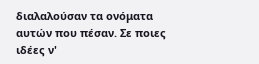διαλαλούσαν τα ονόματα αυτών που πέσαν. Σε ποιες ιδέες ν'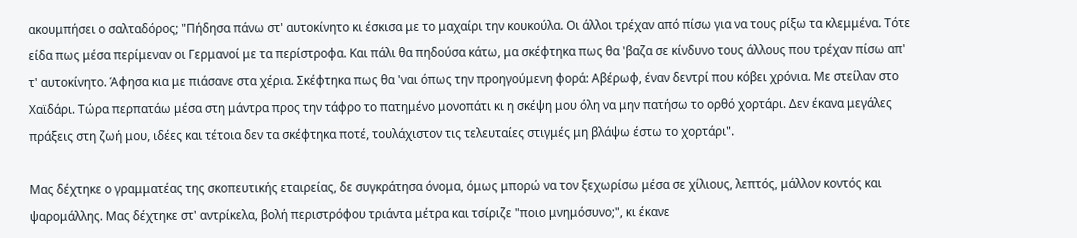ακουμπήσει ο σαλταδόρος; "Πήδησα πάνω στ' αυτοκίνητο κι έσκισα με το μαχαίρι την κουκούλα. Οι άλλοι τρέχαν από πίσω για να τους ρίξω τα κλεμμένα. Τότε είδα πως μέσα περίμεναν οι Γερμανοί με τα περίστροφα. Και πάλι θα πηδούσα κάτω, μα σκέφτηκα πως θα 'βαζα σε κίνδυνο τους άλλους που τρέχαν πίσω απ' τ' αυτοκίνητο. Άφησα κια με πιάσανε στα χέρια. Σκέφτηκα πως θα 'ναι όπως την προηγούμενη φορά: Αβέρωφ, έναν δεντρί που κόβει χρόνια. Με στείλαν στο Χαϊδάρι. Τώρα περπατάω μέσα στη μάντρα προς την τάφρο το πατημένο μονοπάτι κι η σκέψη μου όλη να μην πατήσω το ορθό χορτάρι. Δεν έκανα μεγάλες πράξεις στη ζωή μου, ιδέες και τέτοια δεν τα σκέφτηκα ποτέ, τουλάχιστον τις τελευταίες στιγμές μη βλάψω έστω το χορτάρι".

Μας δέχτηκε ο γραμματέας της σκοπευτικής εταιρείας, δε συγκράτησα όνομα, όμως μπορώ να τον ξεχωρίσω μέσα σε χίλιους, λεπτός, μάλλον κοντός και ψαρομάλλης. Μας δέχτηκε στ' αντρίκελα, βολή περιστρόφου τριάντα μέτρα και τσίριζε "ποιο μνημόσυνο;", κι έκανε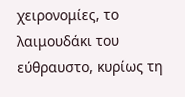χειρονομίες, το λαιμουδάκι του εύθραυστο, κυρίως τη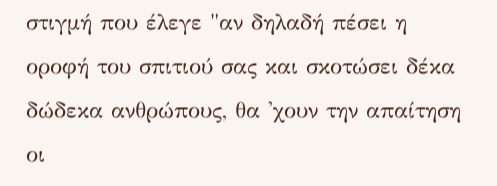στιγμή που έλεγε "αν δηλαδή πέσει η οροφή του σπιτιού σας και σκοτώσει δέκα δώδεκα ανθρώπους, θα 'χουν την απαίτηση οι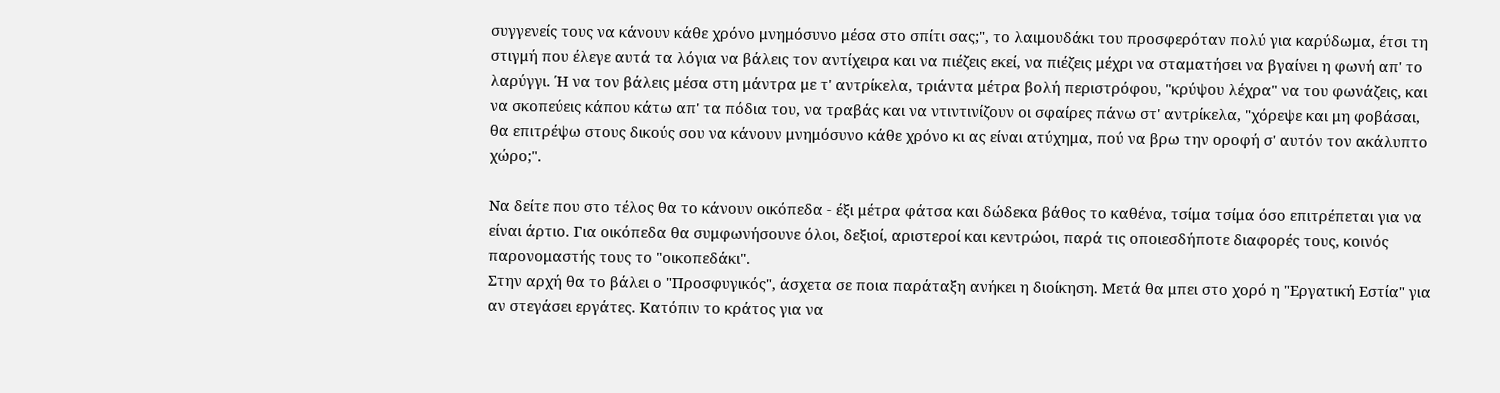συγγενείς τους να κάνουν κάθε χρόνο μνημόσυνο μέσα στο σπίτι σας;", το λαιμουδάκι του προσφερόταν πολύ για καρύδωμα, έτσι τη στιγμή που έλεγε αυτά τα λόγια να βάλεις τον αντίχειρα και να πιέζεις εκεί, να πιέζεις μέχρι να σταματήσει να βγαίνει η φωνή απ' το λαρύγγι. Ή να τον βάλεις μέσα στη μάντρα με τ' αντρίκελα, τριάντα μέτρα βολή περιστρόφου, "κρύψου λέχρα" να του φωνάζεις, και να σκοπεύεις κάπου κάτω απ' τα πόδια του, να τραβάς και να ντιντινίζουν οι σφαίρες πάνω στ' αντρίκελα, "χόρεψε και μη φοβάσαι, θα επιτρέψω στους δικούς σου να κάνουν μνημόσυνο κάθε χρόνο κι ας είναι ατύχημα, πού να βρω την οροφή σ' αυτόν τον ακάλυπτο χώρο;".

Να δείτε που στο τέλος θα το κάνουν οικόπεδα - έξι μέτρα φάτσα και δώδεκα βάθος το καθένα, τσίμα τσίμα όσο επιτρέπεται για να είναι άρτιο. Για οικόπεδα θα συμφωνήσουνε όλοι, δεξιοί, αριστεροί και κεντρώοι, παρά τις οποιεσδήποτε διαφορές τους, κοινός παρονομαστής τους το "οικοπεδάκι".
Στην αρχή θα το βάλει ο "Προσφυγικός", άσχετα σε ποια παράταξη ανήκει η διοίκηση. Μετά θα μπει στο χορό η "Εργατική Εστία" για αν στεγάσει εργάτες. Κατόπιν το κράτος για να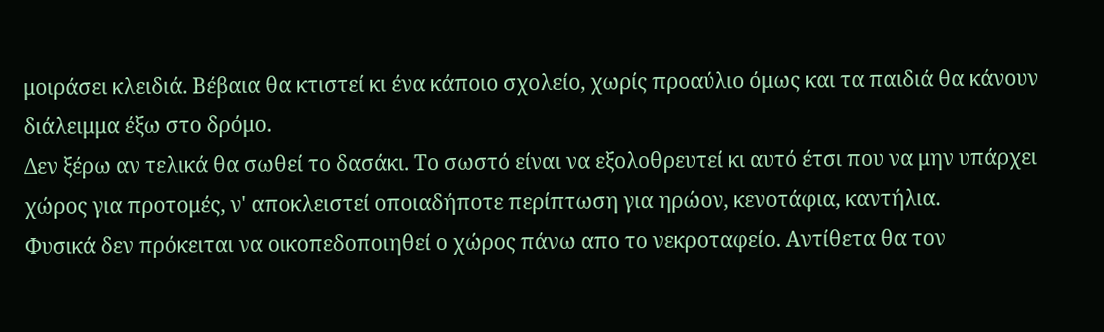μοιράσει κλειδιά. Βέβαια θα κτιστεί κι ένα κάποιο σχολείο, χωρίς προαύλιο όμως και τα παιδιά θα κάνουν διάλειμμα έξω στο δρόμο.
Δεν ξέρω αν τελικά θα σωθεί το δασάκι. Το σωστό είναι να εξολοθρευτεί κι αυτό έτσι που να μην υπάρχει χώρος για προτομές, ν' αποκλειστεί οποιαδήποτε περίπτωση για ηρώον, κενοτάφια, καντήλια.
Φυσικά δεν πρόκειται να οικοπεδοποιηθεί ο χώρος πάνω απο το νεκροταφείο. Αντίθετα θα τον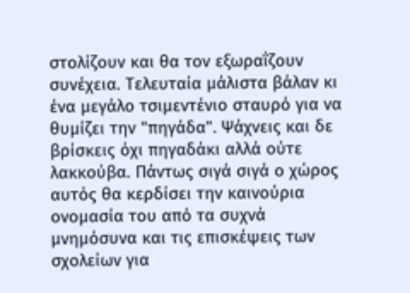στολίζουν και θα τον εξωραΐζουν συνέχεια. Τελευταία μάλιστα βάλαν κι ένα μεγάλο τσιμεντένιο σταυρό για να θυμίζει την "πηγάδα". Ψάχνεις και δε βρίσκεις όχι πηγαδάκι αλλά ούτε λακκούβα. Πάντως σιγά σιγά ο χώρος αυτός θα κερδίσει την καινούρια ονομασία του από τα συχνά μνημόσυνα και τις επισκέψεις των σχολείων για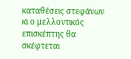καταθέσεις στεφάνων κι ο μελλοντικός επισκέπτης θα σκέφτεται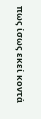πως ίσως εκεί κοντά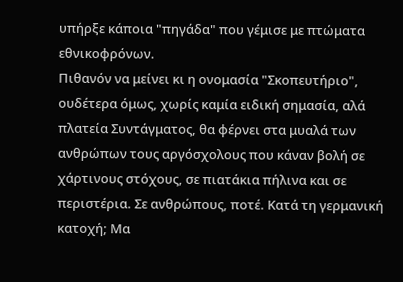υπήρξε κάποια "πηγάδα" που γέμισε με πτώματα εθνικοφρόνων.
Πιθανόν να μείνει κι η ονομασία "Σκοπευτήριο", ουδέτερα όμως, χωρίς καμία ειδική σημασία, αλά πλατεία Συντάγματος, θα φέρνει στα μυαλά των ανθρώπων τους αργόσχολους που κάναν βολή σε χάρτινους στόχους, σε πιατάκια πήλινα και σε περιστέρια. Σε ανθρώπους, ποτέ. Κατά τη γερμανική κατοχή; Μα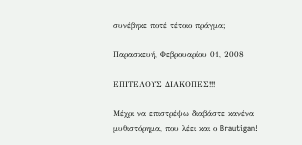συνέβηκε ποτέ τέτοιο πράγμα;

Παρασκευή, Φεβρουαρίου 01, 2008

ΕΠΙΤΕΛΟΥΣ ΔΙΑΚΟΠΕΣ!!!

Μέχρι να επιστρέψω διαβάστε κανένα μυθιστόρημα, που λέει και ο Brautigan!